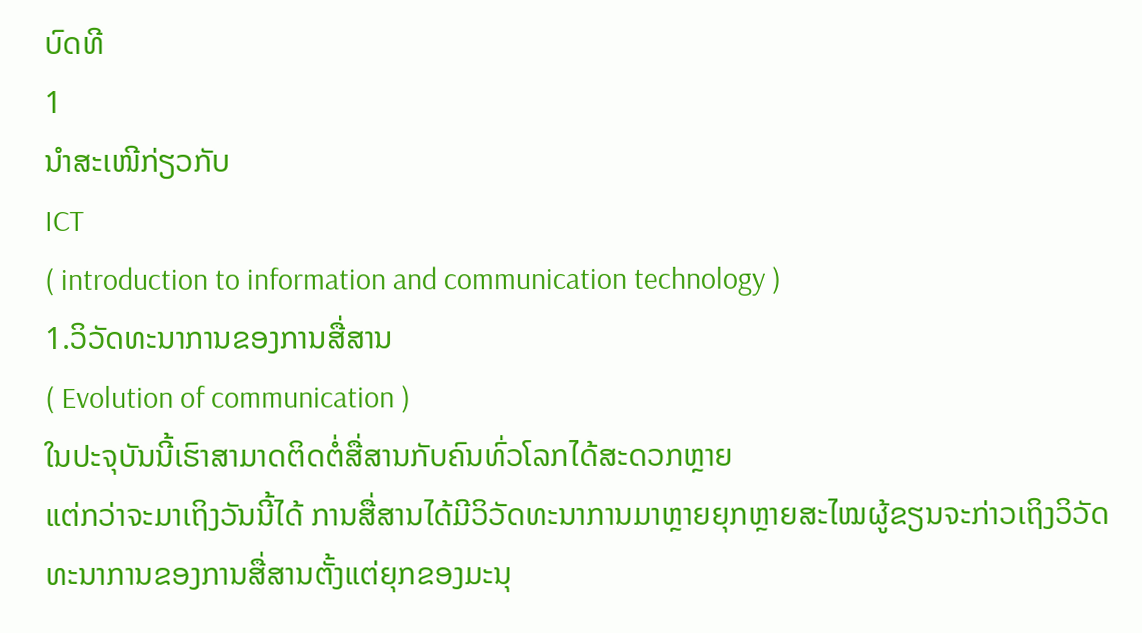ບົດທີ
1
ນຳສະເໜີກ່ຽວກັບ
ICT
( introduction to information and communication technology )
1.ວິວັດທະນາການຂອງການສື່ສານ
( Evolution of communication )
ໃນປະຈຸບັນນີ້ເຮົາສາມາດຕິດຕໍ່ສື່ສານກັບຄົນທົ່ວໂລກໄດ້ສະດວກຫຼາຍ
ແຕ່ກວ່າຈະມາເຖິງວັນນີ້ໄດ້ ການສື່ສານໄດ້ມີວິວັດທະນາການມາຫຼາຍຍຸກຫຼາຍສະໄໝຜູ້ຂຽນຈະກ່າວເຖິງວິວັດທະນາການຂອງການສື່ສານຕັ້ງແຕ່ຍຸກຂອງມະນຸ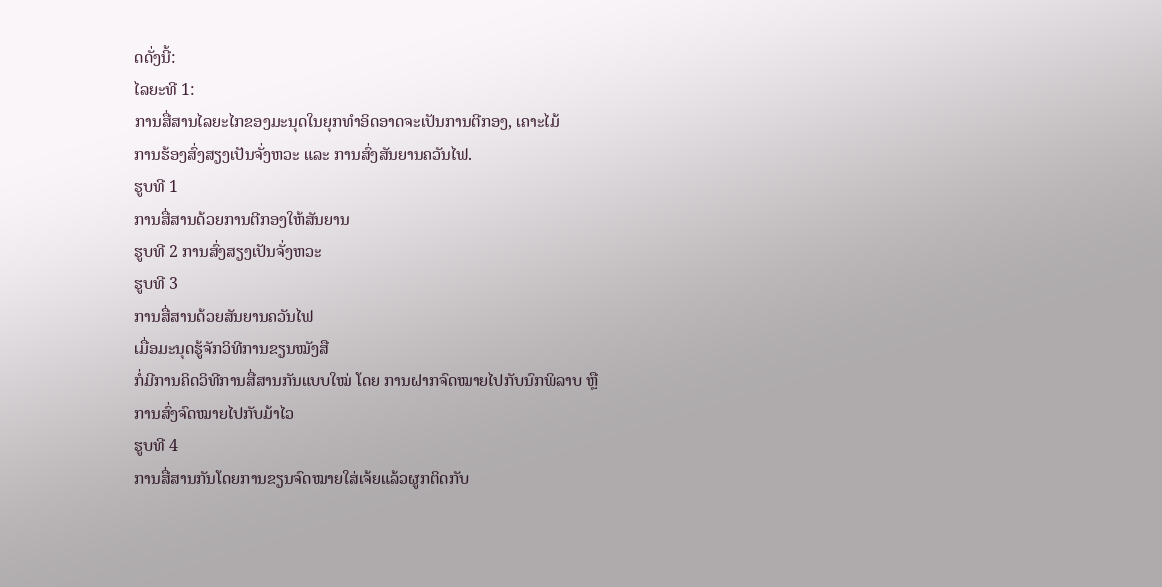ດດັ່ງນີ້:
ໄລຍະທີ 1:
ການສື່ສານໄລຍະໄກຂອງມະນຸດໃນຍຸກທໍາອິດອາດຈະເປັນການຕີກອງ, ເຄາະໄມ້
ການຮ້ອງສົ່ງສຽງເປັນຈັ່ງຫວະ ແລະ ການສົ່ງສັນຍານຄວັນໄຟ.
ຮູບທີ 1
ການສື່ສານດ້ວຍການຕີກອງໃຫ້ສັນຍານ
ຮູບທີ 2 ການສົ່ງສຽງເປັນຈັ່ງຫວະ
ຮູບທີ 3
ການສື່ສານດ້ວຍສັນຍານຄວັນໄຟ
ເມື່ອມະນຸດຮູ້ຈັກວິທີການຂຽນໝັງສື
ກໍ່ມີການຄິດວິທີການສື່ສານກັນແບບໃໝ່ ໂດຍ ການຝາກຈົດໝາຍໄປກັບນົກພິລາບ ຫຼື
ການສົ່ງຈົດໝາຍໄປກັບມ້າໄວ
ຮູບທີ 4
ການສື່ສານກັນໂດຍການຂຽນຈົດໝາຍໃສ່ເຈ້ຍແລ້ວຜູກຕິດກັບ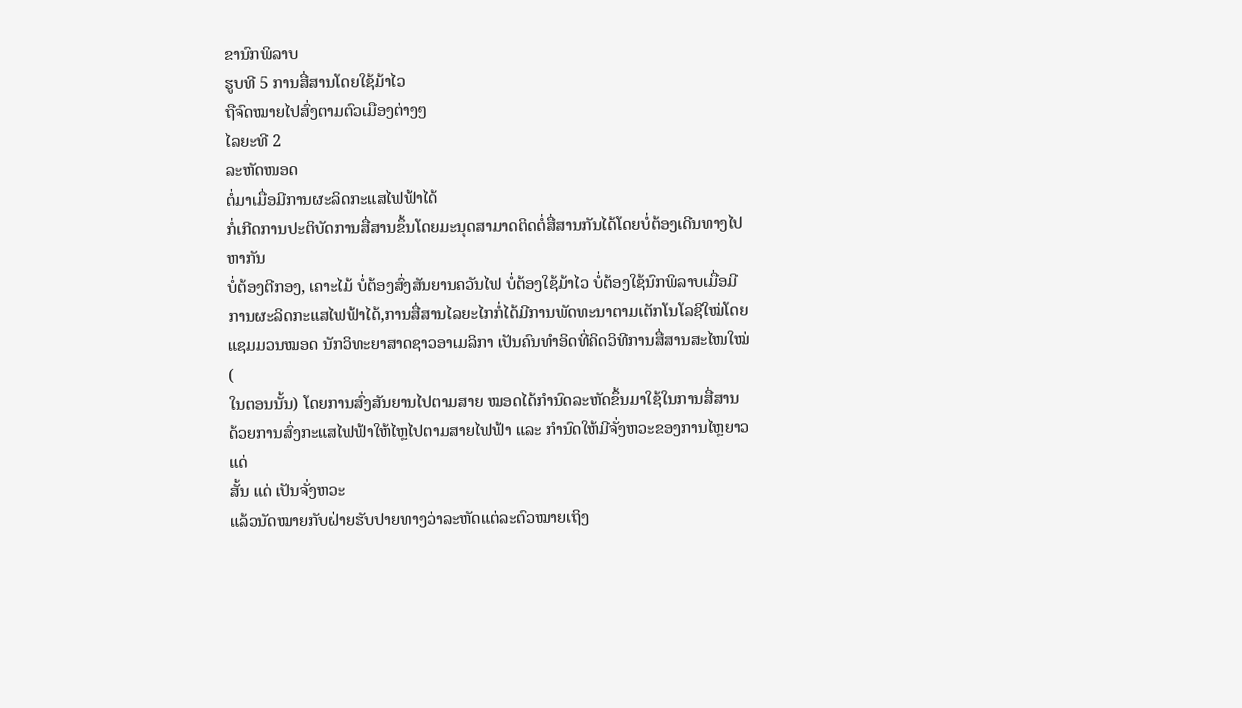ຂານົກພິລາບ
ຮູບທີ 5 ການສື່ສານໂດຍໃຊ້ມ້າໄວ
ຖືຈົດໝາຍໄປສົ່ງຕາມຕົວເມືອງຕ່າງໆ
ໄລຍະທີ 2
ລະຫັດໜອດ
ຕໍ່ມາເມື່ອມີການຜະລິດກະແສໄຟຟ້າໄດ້
ກໍ່ເກີດການປະຕິບັດການສື່ສານຂຶ້ນໂດຍມະນຸດສາມາດຕິດຕໍ່ສື່ສານກັນໄດ້ໂດຍບໍ່ຕ້ອງເດີນທາງໄປຫາກັນ
ບໍ່ຕ້ອງຕີກອງ, ເຄາະໄມ້ ບໍ່ຕ້ອງສົ່ງສັນຍານຄວັນໄຟ ບໍ່ຕ້ອງໃຊ້ມ້າໄວ ບໍ່ຕ້ອງໃຊ້ນົກພິລາບເມື່ອມີການຜະລິດກະແສໄຟຟ້າໄດ້,ການສື່ສານໄລຍະໄກກໍ່ໄດ້ມີການພັດທະນາຕາມເຕັກໂນໂລຊີໃໝ່ໂດຍ
ແຊມມວນໝອດ ນັກວິທະຍາສາດຊາວອາເມລິກາ ເປັນຄົນທຳອິດທີ່ຄິດວິທີການສື່ສານສະໄໜໃໝ່ (
ໃນຕອນນັ້ນ) ໂດຍການສົ່ງສັນຍານໄປຕາມສາຍ ໝອດໄດ້ກຳນົດລະຫັດຂຶ້ນມາໃຊ້ໃນການສື່ສານ
ດ້ວຍການສົ່ງກະແສໄຟຟ້າໃຫ້ໄຫຼໄປຕາມສາຍໄຟຟ້າ ແລະ ກຳນົດໃຫ້ມີຈັ່ງຫວະຂອງການໄຫຼຍາວແດ່
ສັ້ນ ແດ່ ເປັນຈັ່ງຫວະ
ແລ້ວນັດໝາຍກັບຝ່າຍຮັບປາຍທາງວ່າລະຫັດແຕ່ລະຕົວໝາຍເຖິງ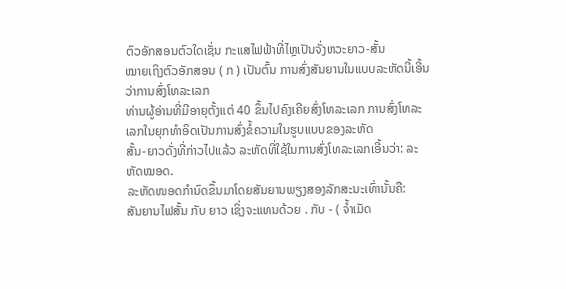ຕົວອັກສອນຕົວໃດເຊັ່ນ ກະແສໄຟຟ້າທີ່ໄຫຼເປັນຈັ່ງຫວະຍາວ-ສັ້ນ
ໝາຍເຖິງຕົວອັກສອນ ( ກ ) ເປັນຕົ້ນ ການສົ່ງສັນຍານໃນແບບລະຫັດນີ້ເອີ້ນວ່າການສົ່ງໂທລະເລກ
ທ່ານຜູ້ອ່ານທີ່ມີອາຍຸຕັ້ງແຕ່ 40 ຂຶ້ນໄປຄົງເຄີຍສົ່ງໂທລະເລກ ການສົ່ງໂທລະເລກໃນຍຸກທຳອິດເປັນການສົ່ງຂໍ້ຄວາມໃນຮູບແບບຂອງລະຫັດ
ສັ້ນ-ຍາວດັ່ງທີ່ກ່າວໄປແລ້ວ ລະຫັດທີ່ໃຊ້ໃນການສົ່ງໂທລະເລກເອີ້ນວ່າ: ລະຫັດໝອດ.
ລະຫັດໜອດກໍານົດຂຶ້ນມາໂດຍສັນຍານພຽງສອງລັກສະນະເທົ່ານັ້ນຄື:
ສັນຍານໄຟສັ້ນ ກັບ ຍາວ ເຊິ່ງຈະແທນດ້ວຍ . ກັບ - ( ຈໍ້າເມັດ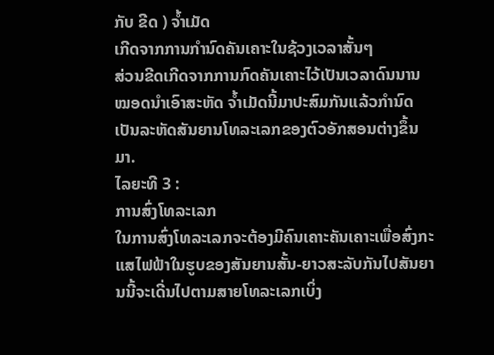ກັບ ຂີດ ) ຈໍ້າເມັດ
ເກີດຈາກການກໍານົດຄັນເຄາະໃນຊ້ວງເວລາສັ້ນໆ
ສ່ວນຂີດເກີດຈາກການກົດຄັນເຄາະໄວ້ເປັນເວລາດົນນານ ໝອດນຳເອົາສະຫັດ ຈໍ້າເມັດນີ້ມາປະສົມກັນແລ້ວກໍານົດເປັນລະຫັດສັນຍານໂທລະເລກຂອງຕົວອັກສອນຕ່າງຂຶ້ນມາ.
ໄລຍະທີ 3 :
ການສົ່ງໂທລະເລກ
ໃນການສົ່ງໂທລະເລກຈະຕ້ອງມີຄົນເຄາະຄັນເຄາະເພື່ອສົ່ງກະແສໄຟຟ້າໃນຮູບຂອງສັນຍານສັ້ນ-ຍາວສະລັບກັນໄປສັນຍານນີ້ຈະເດີ່ນໄປຕາມສາຍໂທລະເລກເບິ່ງ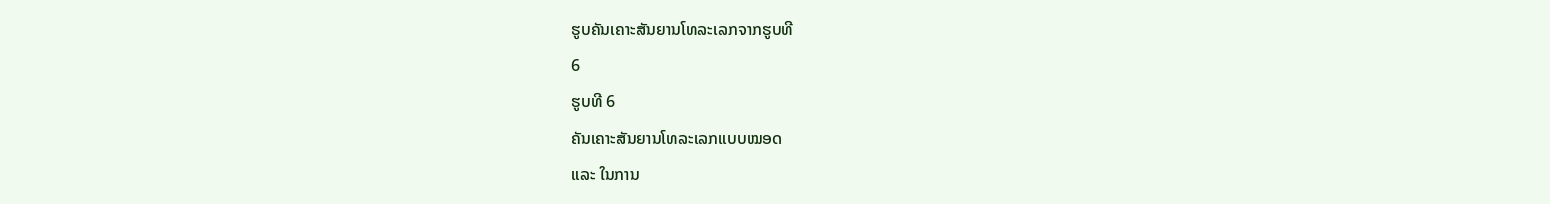ຮູບຄັນເຄາະສັນຍານໂທລະເລກຈາກຮູບທີ
6
ຮູບທີ 6
ຄັນເຄາະສັນຍານໂທລະເລກແບບໝອດ
ແລະ ໃນການ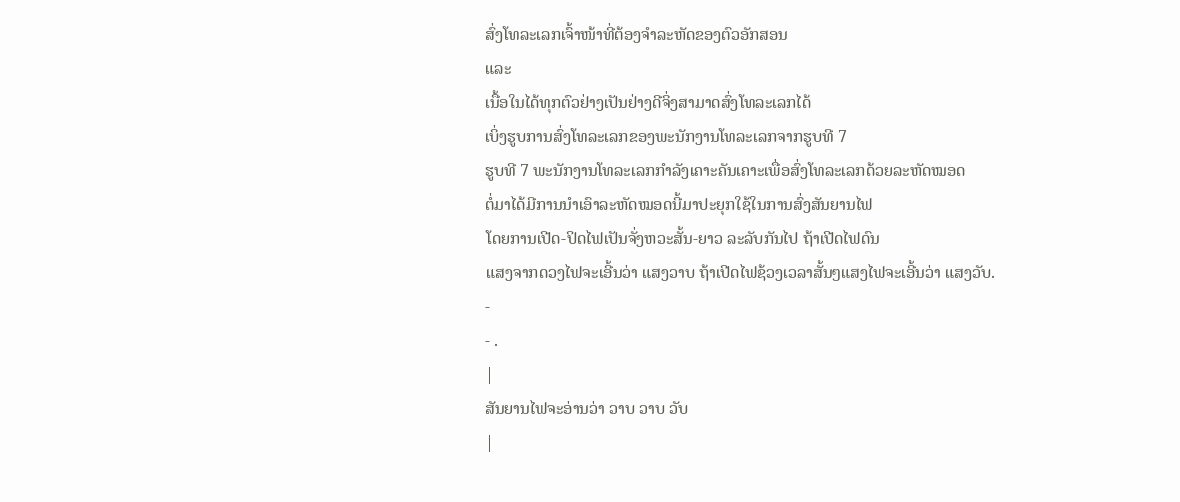ສົ່ງໂທລະເລກເຈົ້າໜ້າທີ່ຕ້ອງຈຳລະຫັດຂອງຕົວອັກສອນ
ແລະ
ເນື້ອໃນໄດ້ທຸກຕົວຢ່າງເປັນຢ່າງດີຈິ່ງສາມາດສົ່ງໂທລະເລກໄດ້
ເບິ່ງຮູບການສົ່ງໂທລະເລກຂອງພະນັກງານໂທລະເລກຈາກຮູບທີ 7
ຮູບທີ 7 ພະນັກງານໂທລະເລກກຳລັງເຄາະຄັນເຄາະເພື່ອສົ່ງໂທລະເລກດ້ວຍລະຫັດໝອດ
ຕໍ່ມາໄດ້ມີການນໍາເອົາລະຫັດໝອດນີ້ມາປະຍຸກໃຊ້ໃນການສົ່ງສັນຍານໄຟ
ໂດຍການເປີດ-ປິດໄຟເປັນຈັ່ງຫວະສັ້ນ-ຍາວ ລະລັບກັນໄປ ຖ້າເປີດໄຟດົນ
ແສງຈາກດວງໄຟຈະເອີ້ນວ່າ ແສງວາບ ຖ້າເປີດໄຟຊ້ວງເວລາສັ້ນໆແສງໄຟຈະເອີ້ນວ່າ ແສງວັບ.
-
- .
|
ສັນຍານໄຟຈະອ່ານວ່າ ວາບ ວາບ ວັບ
|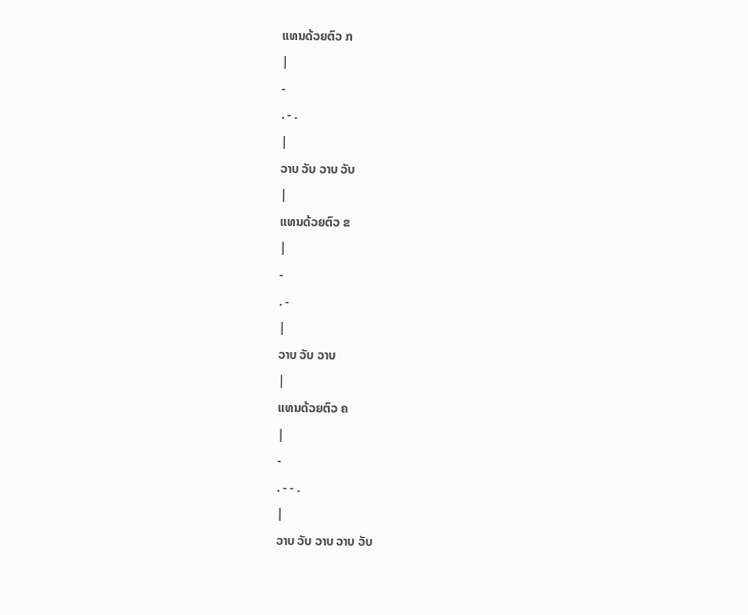ແທນດ້ວຍຕົວ ກ
|
-
. - .
|
ວາບ ວັບ ວາບ ວັບ
|
ແທນດ້ວຍຕົວ ຂ
|
-
. -
|
ວາບ ວັບ ວາບ
|
ແທນດ້ວຍຕົວ ຄ
|
-
. - - .
|
ວາບ ວັບ ວາບ ວາບ ວັບ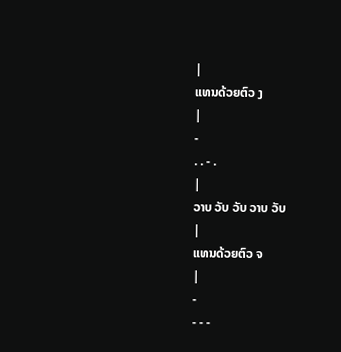|
ແທນດ້ວຍຕົວ ງ
|
-
. . - .
|
ວາບ ວັບ ວັບ ວາບ ວັບ
|
ແທນດ້ວຍຕົວ ຈ
|
-
- - -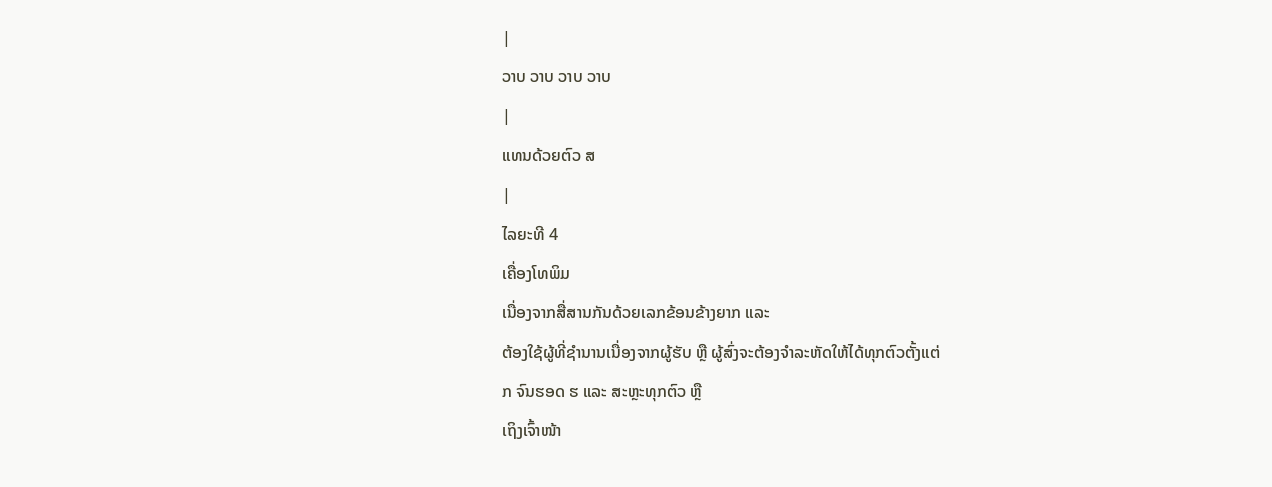|
ວາບ ວາບ ວາບ ວາບ
|
ແທນດ້ວຍຕົວ ສ
|
ໄລຍະທີ 4
ເຄື່ອງໂທພິມ
ເນື່ອງຈາກສື່ສານກັນດ້ວຍເລກຂ້ອນຂ້າງຍາກ ແລະ
ຕ້ອງໃຊ້ຜູ້ທີ່ຊໍານານເນື່ອງຈາກຜູ້ຮັບ ຫຼື ຜູ້ສົ່ງຈະຕ້ອງຈໍາລະຫັດໃຫ້ໄດ້ທຸກຕົວຕັ້ງແຕ່
ກ ຈົນຮອດ ຮ ແລະ ສະຫຼະທຸກຕົວ ຫຼື
ເຖິງເຈົ້າໜ້າ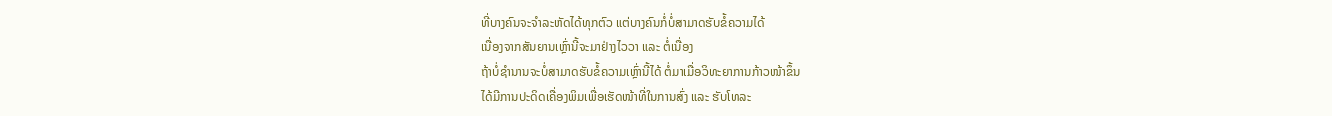ທີ່ບາງຄົນຈະຈຳລະຫັດໄດ້ທຸກຕົວ ແຕ່ບາງຄົນກໍ່ບໍ່ສາມາດຮັບຂໍ້ຄວາມໄດ້
ເນື່ອງຈາກສັນຍານເຫຼົ່ານີ້ຈະມາຢ່າງໄວວາ ແລະ ຕໍ່ເນື່ອງ
ຖ້າບໍ່ຊຳນານຈະບໍ່ສາມາດຮັບຂໍ້ຄວາມເຫຼົ່ານີ້ໄດ້ ຕໍ່ມາເມື່ອວິທະຍາການກ້າວໜ້າຂຶ້ນ
ໄດ້ມີການປະດິດເຄື່ອງພິມເພື່ອເຮັດໜ້າທີ່ໃນການສົ່ງ ແລະ ຮັບໂທລະ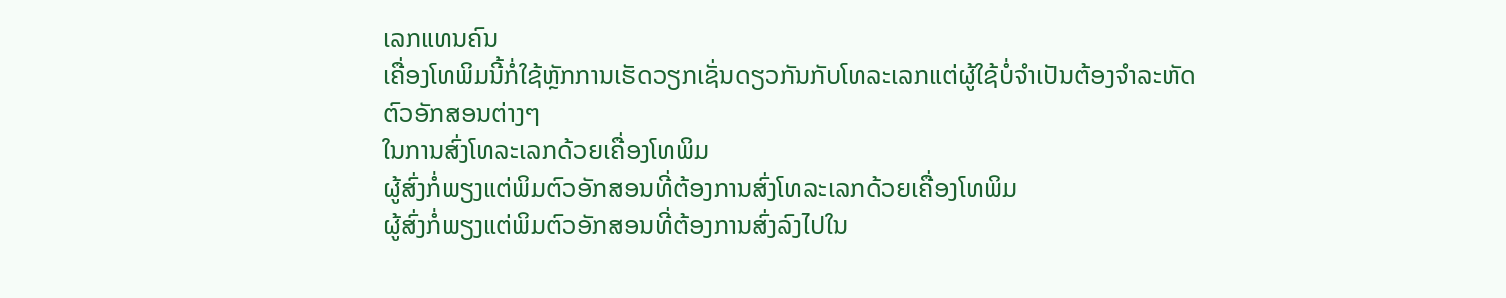ເລກແທນຄົນ
ເຄື່ອງໂທພິມນີ້ກໍ່ໃຊ້ຫຼັກການເຮັດວຽກເຊັ່ນດຽວກັນກັບໂທລະເລກແຕ່ຜູ້ໃຊ້ບໍ່ຈຳເປັນຕ້ອງຈຳລະຫັດຕົວອັກສອນຕ່າງໆ
ໃນການສົ່ງໂທລະເລກດ້ວຍເຄື່ອງໂທພິມ
ຜູ້ສົ່ງກໍ່ພຽງແຕ່ພິມຕົວອັກສອນທີ່ຕ້ອງການສົ່ງໂທລະເລກດ້ວຍເຄື່ອງໂທພິມ
ຜູ້ສົ່ງກໍ່ພຽງແຕ່ພິມຕົວອັກສອນທີ່ຕ້ອງການສົ່ງລົງໄປໃນ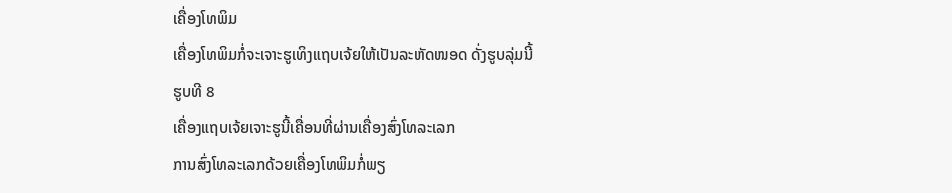ເຄື່ອງໂທພິມ
ເຄື່ອງໂທພິມກໍ່ຈະເຈາະຮູເທິງແຖບເຈ້ຍໃຫ້ເປັນລະຫັດໜອດ ດັ່ງຮູບລຸ່ມນີ້
ຮູບທີ 8
ເຄື່ອງແຖບເຈ້ຍເຈາະຮູນີ້ເຄື່ອນທີ່ຜ່ານເຄື່ອງສົ່ງໂທລະເລກ
ການສົ່ງໂທລະເລກດ້ວຍເຄື່ອງໂທພິມກໍ່ພຽ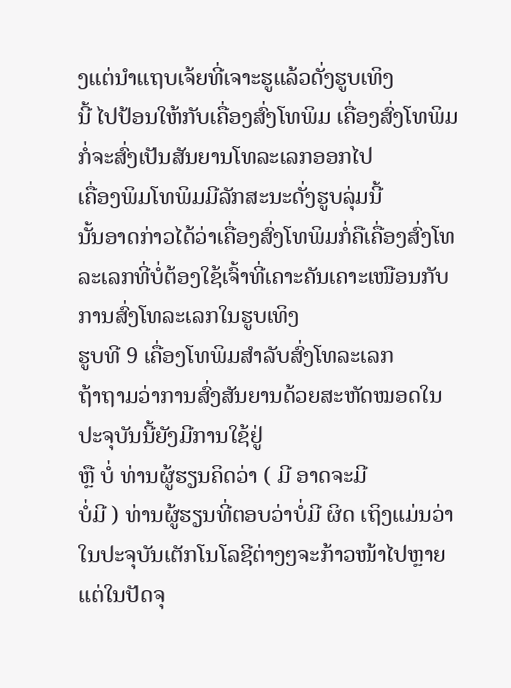ງແຕ່ນຳແຖບເຈ້ຍທີ່ເຈາະຮູແລ້ວດັ່ງຮູບເທິງ
ນີ້ ໄປປ້ອນໃຫ້ກັບເຄື່ອງສົ່ງໂທພິມ ເຄື່ອງສົ່ງໂທພິມກໍ່ຈະສົ່ງເປັນສັນຍານໂທລະເລກອອກໄປ
ເຄື່ອງພິມໂທພິມມີລັກສະນະດັ່ງຮູບລຸ່ມນີ້
ນັ້ນອາດກ່າວໄດ້ວ່າເຄື່ອງສົ່ງໂທພິມກໍ່ຄືເຄື່ອງສົ່ງໂທລະເລກທີ່ບໍ່ຕ້ອງໃຊ້ເຈົ້າທີ່ເຄາະຄັນເຄາະເໜືອນກັບການສົ່ງໂທລະເລກໃນຮູບເທິງ
ຮູບທີ 9 ເຄື່ອງໂທພິມສໍາລັບສົ່ງໂທລະເລກ
ຖ້າຖາມວ່າການສົ່ງສັນຍານດ້ວຍສະຫັດໝອດໃນປະຈຸບັນນີ້ຍັງມີການໃຊ້ຢູ່
ຫຼື ບໍ່ ທ່ານຜູ້ຮຽນຄິດວ່າ ( ມີ ອາດຈະມີ
ບໍ່ມີ ) ທ່ານຜູ້ຮຽນທີ່ຕອບວ່າບໍ່ມີ ຜິດ ເຖິງແມ່ນວ່າໃນປະຈຸບັນເຕັກໂນໂລຊີຕ່າງໆຈະກ້າວໜ້າໄປຫຼາຍ
ແຕ່ໃນປັດຈຸ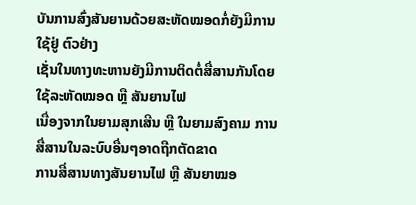ບັນການສົ່ງສັນຍານດ້ວຍສະຫັດໝອດກໍ່ຍັງມີການໃຊ້ຢູ່ ຕົວຢ່າງ
ເຊັ່ນໃນທາງທະຫານຍັງມີການຕິດຕໍ່ສື່ສານກັນໂດຍໃຊ້ລະຫັດໝອດ ຫຼື ສັນຍານໄຟ
ເນື່ອງຈາກໃນຍາມສຸກເສີນ ຫຼື ໃນຍາມສົງຄາມ ການສື່ສານໃນລະບົບອື່ນໆອາດຖືກຕັດຂາດ
ການສື່ສານທາງສັນຍານໄຟ ຫຼື ສັນຍາໝອ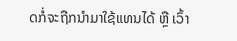ດກໍ່ຈະຖືກນຳມາໃຊ້ແທນໄດ້ ຫຼື ເວົ້າ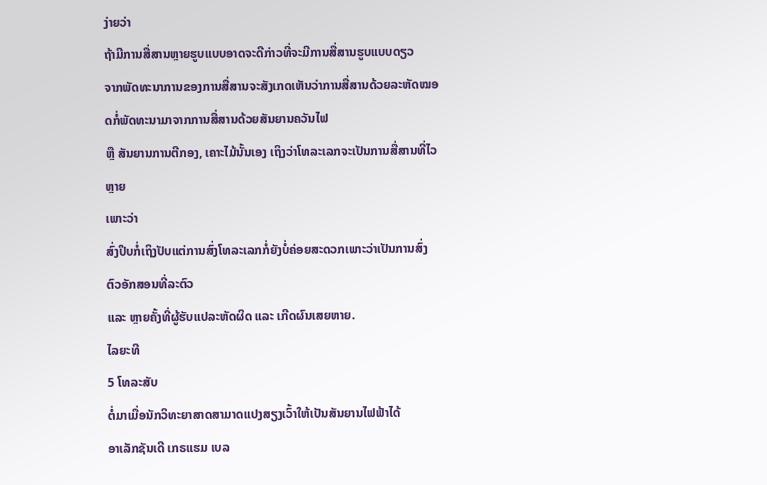ງ່າຍວ່າ
ຖ້າມີການສື່ສານຫຼາຍຮູບແບບອາດຈະດີກ່າວທີ່ຈະມີການສື່ສານຮູບແບບດຽວ
ຈາກພັດທະນາການຂອງການສື່ສານຈະສັງເກດເຫັນວ່າການສື່ສານດ້ວຍລະຫັດໝອດກໍ່ພັດທະນາມາຈາກການສື່ສານດ້ວຍສັນຍານຄວັນໄຟ
ຫຼື ສັນຍານການຕີກອງ, ເຄາະໄມ້ນັ້ນເອງ ເຖິງວ່າໂທລະເລກຈະເປັນການສື່ສານທີ່ໄວຫຼາຍ
ເພາະວ່າ
ສົ່ງປຶບກໍ່ເຖິງປັບແຕ່ການສົ່ງໂທລະເລກກໍ່ຍັງບໍ່ຄ່ອຍສະດວກເພາະວ່າເປັນການສົ່ງຕົວອັກສອນທີ່ລະຕົວ
ແລະ ຫຼາຍຄັ້ງທີ່ຜູ້ຮັບແປລະຫັດຜິດ ແລະ ເກີດຜົນເສຍຫາຍ.
ໄລຍະທີ
5 ໂທລະສັບ
ຕໍ່ມາເມື່ອນັກວິທະຍາສາດສາມາດແປງສຽງເວົ້າໃຫ້ເປັນສັນຍານໄຟຟ້າໄດ້
ອາເລັກຊັນເດີ ເກຣແຮມ ເບລ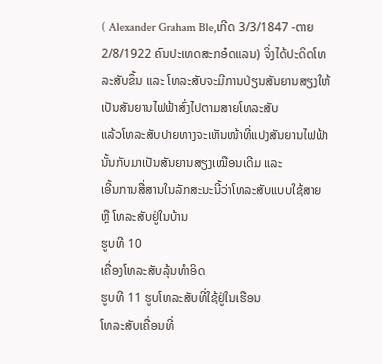( Alexander Graham Ble,ເກີດ 3/3/1847 -ຕາຍ
2/8/1922 ຄົນປະເທດສະກອ໋ດແລນ) ຈິ່ງໄດ້ປະດິດໂທລະສັບຂຶ້ນ ແລະ ໂທລະສັບຈະມີການປ່ຽນສັນຍານສຽງໃຫ້ເປັນສັນຍານໄຟຟ້າສົ່ງໄປຕາມສາຍໂທລະສັບ
ແລ້ວໂທລະສັບປາຍທາງຈະເຫັນໜ້າທີ່ແປງສັນຍານໄຟຟ້ານັ້ນກັບມາເປັນສັນຍານສຽງເໝືອນເດີມ ແລະ
ເອີ້ນການສື່ສານໃນລັກສະນະນີ້ວ່າໂທລະສັບແບບໃຊ້ສາຍ ຫຼື ໂທລະສັບຢູ່ໃນບ້ານ
ຮູບທີ 10
ເຄື່ອງໂທລະສັບລຸ້ນທຳອິດ
ຮູບທີ 11 ຮູບໂທລະສັບທີ່ໃຊ້ຢູ່ໃນເຮືອນ
ໂທລະສັບເຄື່ອນທີ່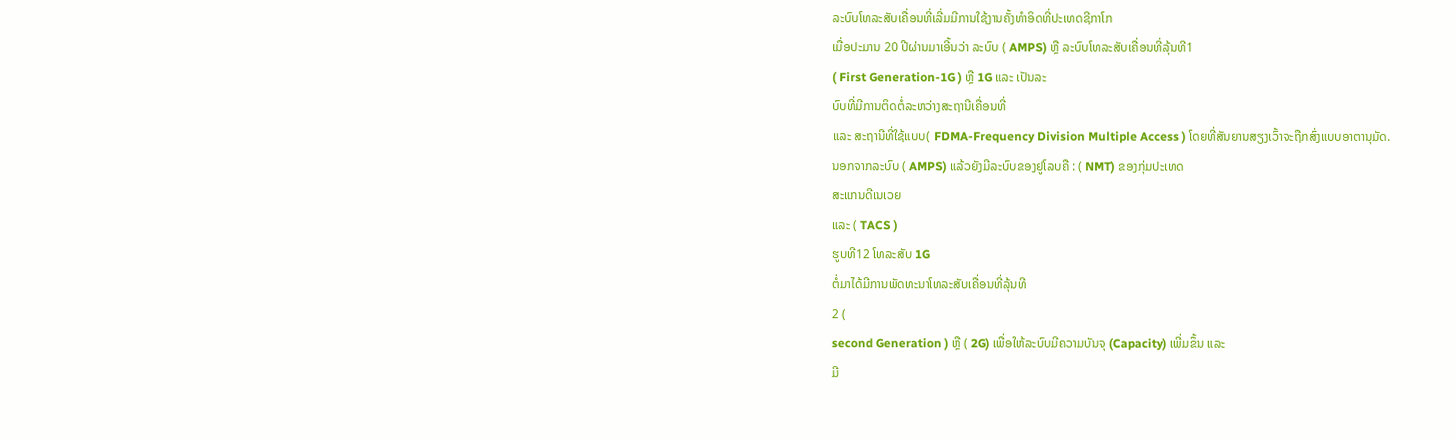ລະບົບໂທລະສັບເຄື່ອນທີ່ເລີ່ມມີການໃຊ້ງານຄັ້ງທໍາອິດທີ່ປະເທດຊີກາໂກ
ເມື່ອປະມານ 20 ປີຜ່ານມາເອີ້ນວ່າ ລະບົບ ( AMPS) ຫຼື ລະບົບໂທລະສັບເຄື່ອນທີ່ລຸ້ນທີ1
( First Generation-1G ) ຫຼື 1G ແລະ ເປັນລະ
ບົບທີ່ມີການຕິດຕໍ່ລະຫວ່າງສະຖານີເຄື່ອນທີ່
ແລະ ສະຖານີທີ່ໃຊ້ແບບ( FDMA-Frequency Division Multiple Access ) ໂດຍທີ່ສັນຍານສຽງເວົ້າຈະຖືກສົ່ງແບບອາຕານຸມັດ.
ນອກຈາກລະບົບ ( AMPS) ແລ້ວຍັງມີລະບົບຂອງຢູໂລບຄື : ( NMT) ຂອງກຸ່ມປະເທດ
ສະແກນດີເນເວຍ
ແລະ ( TACS )
ຮູບທີ12 ໂທລະສັບ 1G
ຕໍ່ມາໄດ້ມີການພັດທະນາໂທລະສັບເຄື່ອນທີ່ລຸ້ນທີ
2 (
second Generation ) ຫຼື ( 2G) ເພື່ອໃຫ້ລະບົບມີຄວາມບັນຈຸ (Capacity) ເພີ່ມຂຶ້ນ ແລະ
ມີ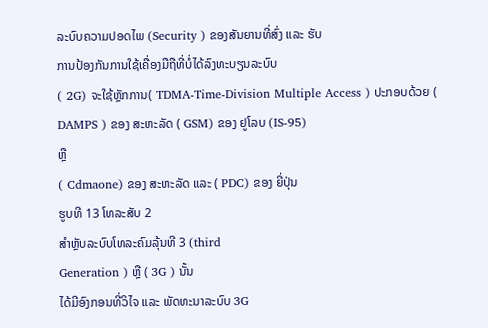ລະບົບຄວາມປອດໄພ (Security ) ຂອງສັນຍານທີ່ສົ່ງ ແລະ ຮັບ
ການປ້ອງກັນການໃຊ້ເຄື່ອງມືຖືທີ່ບໍ່ໄດ້ລົງທະບຽນລະບົບ
( 2G) ຈະໃຊ້ຫຼັກການ( TDMA-Time-Division Multiple Access ) ປະກອບດ້ວຍ ( DAMPS ) ຂອງ ສະຫະລັດ ( GSM) ຂອງ ຢູໂລບ (IS-95)
ຫຼື
( Cdmaone) ຂອງ ສະຫະລັດ ແລະ ( PDC) ຂອງ ຍີ່ປຸ່ນ
ຮູບທີ 13 ໂທລະສັບ 2
ສຳຫຼັບລະບົບໂທລະຄົມລຸ້ນທີ 3 (third
Generation ) ຫຼື ( 3G ) ນັ້ນ
ໄດ້ມີອົງກອນທີ່ວິໄຈ ແລະ ພັດທະນາລະບົບ 3G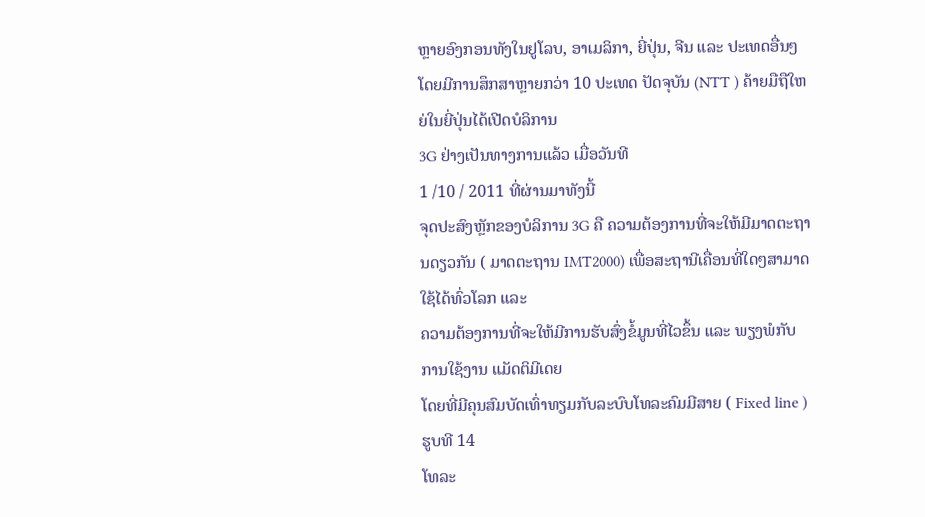ຫຼາຍອົງກອນທັງໃນຢູໂລບ, ອາເມລິກາ, ຍີ່ປຸ່ນ, ຈີນ ແລະ ປະເທດອື່ນໆ
ໂດຍມີການສຶກສາຫຼາຍກວ່າ 10 ປະເທດ ປັດຈຸບັນ (NTT ) ຄ້າຍມືຖືໃຫຍ່ໃນຍີ່ປຸ່ນໄດ້ເປີດບໍລິການ
3G ຢ່າງເປັນທາງການແລ້ວ ເມື່ອວັນທີ
1 /10 / 2011 ທີ່ຜ່ານມາທັງນີ້
ຈຸດປະສົງຫຼັກຂອງບໍລິການ 3G ຄື ຄວາມຕ້ອງການທີ່ຈະໃຫ້ມີມາດຕະຖານດຽວກັນ ( ມາດຕະຖານ IMT2000) ເພື່ອສະຖານີເຄື່ອນທີ່ໃດໆສາມາດໃຊ້ໄດ້ທົ່ວໂລກ ແລະ
ຄວາມຕ້ອງການທີ່ຈະໃຫ້ມີການຮັບສົ່ງຂໍ້ມູນທີ່ໄວຂຶ້ນ ແລະ ພຽງພໍກັບການໃຊ້ງານ ແມັດຕິມີເດຍ
ໂດຍທີ່ມີຄຸນສົມບັດເທົ່າທຽມກັບລະບົບໂທລະຄົມມີສາຍ ( Fixed line )
ຮູບທີ 14
ໂທລະ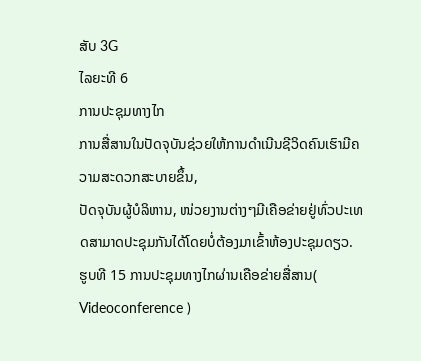ສັບ 3G
ໄລຍະທີ 6
ການປະຊຸມທາງໄກ
ການສື່ສານໃນປັດຈຸບັນຊ່ວຍໃຫ້ການດໍາເນີນຊີວິດຄົນເຮົາມີຄວາມສະດວກສະບາຍຂຶ້ນ,
ປັດຈຸບັນຜູ້ບໍລິຫານ, ໜ່ວຍງານຕ່າງໆມີເຄືອຂ່າຍຢູ່ທົ່ວປະເທດສາມາດປະຊຸມກັນໄດ້ໂດຍບໍ່ຕ້ອງມາເຂົ້າຫ້ອງປະຊຸມດຽວ.
ຮູບທີ 15 ການປະຊຸມທາງໄກຜ່ານເຄືອຂ່າຍສື່ສານ( Videoconference )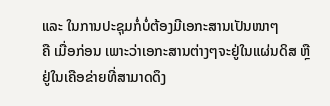ແລະ ໃນການປະຊຸມກໍ່ບໍ່ຕ້ອງມີເອກະສານເປັນໜາໆ
ຄື ເມື່ອກ່ອນ ເພາະວ່າເອກະສານຕ່າງໆຈະຢູ່ໃນແຜ່ນດິສ ຫຼື ຢູ່ໃນເຄືອຂ່າຍທີ່ສາມາດດຶງ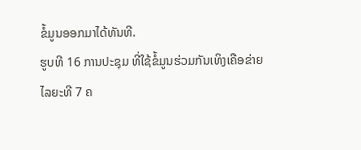ຂໍ້ມູນອອກມາໄດ້ທັນທີ.
ຮູບທີ 16 ການປະຊຸມ ທີ່ໃຊ້ຂໍ້ມູນຮ່ວມກັນເທິງເຄືອຂ່າຍ
ໄລຍະທີ 7 ຄ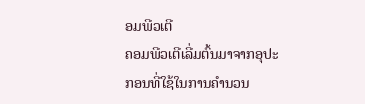ອມພີວເຕີ
ຄອມພີວເຕີເລີ່ມຕົ້ນມາຈາກອຸປະກອນທີ່ໃຊ້ໃນການຄຳນວນ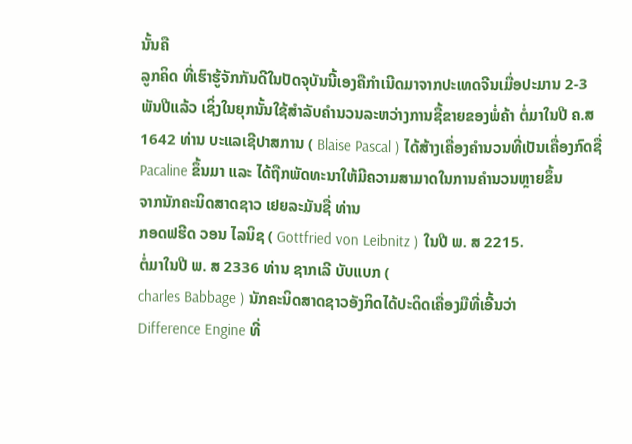ນັ້ນຄື
ລູກຄິດ ທີ່ເຮົາຮູ້ຈັກກັນດີໃນປັດຈຸບັນນີ້ເອງຄືກຳເນີດມາຈາກປະເທດຈີນເມື່ອປະມານ 2-3
ພັນປີແລ້ວ ເຊິ່ງໃນຍຸກນັ້ນໃຊ້ສຳລັບຄຳນວນລະຫວ່າງການຊື້ຂາຍຂອງພໍ່ຄ້າ ຕໍ່ມາໃນປີ ຄ.ສ
1642 ທ່ານ ບະແລເຊີປາສການ ( Blaise Pascal ) ໄດ້ສ້າງເຄື່ອງຄຳນວນທີ່ເປັນເຄື່ອງກົດຊື່
Pacaline ຂຶ້ນມາ ແລະ ໄດ້ຖືກພັດທະນາໃຫ້ມີຄວາມສາມາດໃນການຄຳນວນຫຼາຍຂຶ້ນ
ຈາກນັກຄະນິດສາດຊາວ ເຢຍລະມັນຊື່ ທ່ານ
ກອດຟຮີດ ວອນ ໄລນິຊ ( Gottfried von Leibnitz ) ໃນປີ ພ. ສ 2215.
ຕໍ່ມາໃນປີ ພ. ສ 2336 ທ່ານ ຊາກເລີ ບັບແບກ (
charles Babbage ) ນັກຄະນິດສາດຊາວອັງກິດໄດ້ປະດິດເຄື່ອງມືທີ່ເອີ້ນວ່າ
Difference Engine ທີ່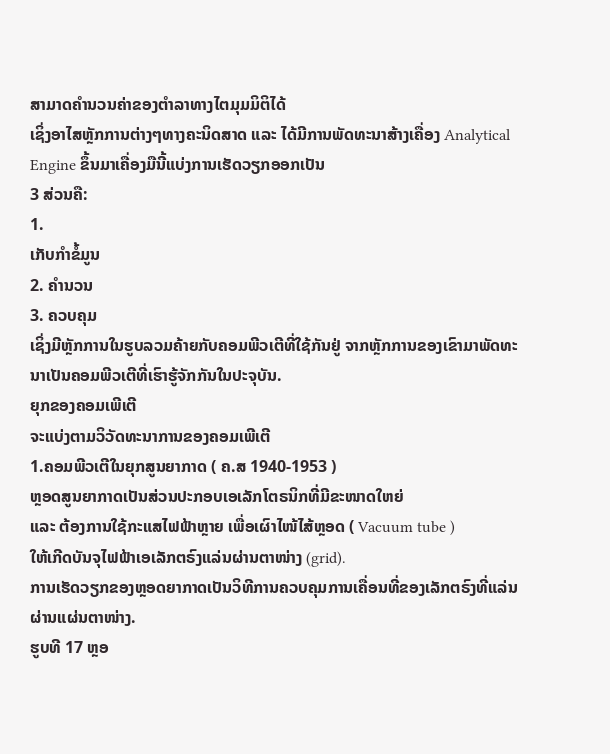ສາມາດຄຳນວນຄ່າຂອງຕຳລາທາງໄຕມຸມມິຕິໄດ້
ເຊິ່ງອາໄສຫຼັກການຕ່າງໆທາງຄະນິດສາດ ແລະ ໄດ້ມີການພັດທະນາສ້າງເຄື່ອງ Analytical Engine ຂຶ້ນມາເຄື່ອງມືນີ້ແບ່ງການເຮັດວຽກອອກເປັນ
3 ສ່ວນຄື:
1.
ເກັບກໍາຂໍ້ມູນ
2. ຄຳນວນ
3. ຄວບຄຸມ
ເຊິ່ງມີຫຼັກການໃນຮູບລວມຄ້າຍກັບຄອມພີວເຕີທີ່ໃຊ້ກັນຢູ່ ຈາກຫຼັກການຂອງເຂົາມາພັດທະນາເປັນຄອມພີວເຕີທີ່ເຮົາຮູ້ຈັກກັນໃນປະຈຸບັນ.
ຍຸກຂອງຄອມເພີເຕີ
ຈະແບ່ງຕາມວິວັດທະນາການຂອງຄອມເພີເຕີ
1.ຄອມພີວເຕີໃນຍຸກສູນຍາກາດ ( ຄ.ສ 1940-1953 )
ຫຼອດສູນຍາກາດເປັນສ່ວນປະກອບເອເລັກໂຕຣນິກທີ່ມີຂະໜາດໃຫຍ່
ແລະ ຕ້ອງການໃຊ້ກະແສໄຟຟ້າຫຼາຍ ເພື່ອເຜົາໄໜ້ໄສ້ຫຼອດ ( Vacuum tube )
ໃຫ້ເກີດບັນຈຸໄຟຟ້າເອເລັກຕຣົງແລ່ນຜ່ານຕາໜ່າງ (grid).
ການເຮັດວຽກຂອງຫຼອດຍາກາດເປັນວິທີການຄວບຄຸມການເຄື່ອນທີ່ຂອງເລັກຕຣົງທີ່ແລ່ນຜ່ານແຜ່ນຕາໜ່າງ.
ຮູບທີ 17 ຫຼອ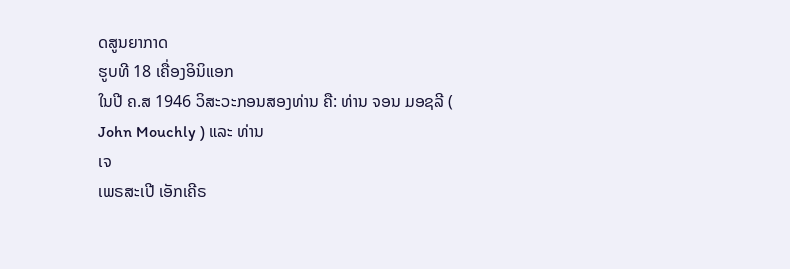ດສູນຍາກາດ
ຮູບທີ 18 ເຄື່ອງອິນິແອກ
ໃນປີ ຄ.ສ 1946 ວິສະວະກອນສອງທ່ານ ຄື: ທ່ານ ຈອນ ມອຊລີ (
John Mouchly ) ແລະ ທ່ານ
ເຈ
ເພຣສະເປີ ເອັກເຄີຣ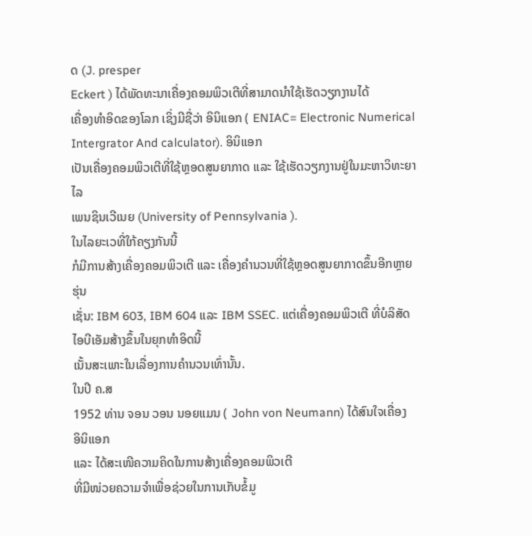ດ (J. presper
Eckert ) ໄດ້ພັດທະນາເຄື່ອງຄອມພິວເຕີທີ່ສາມາດນຳໃຊ້ເຮັດວຽກງານໄດ້
ເຄື່ອງທຳອິດຂອງໂລກ ເຊິ່ງມີຊື່ວ່າ ອິນິແອກ ( ENIAC= Electronic Numerical
Intergrator And calculator). ອິນິແອກ
ເປັນເຄື່ອງຄອມພິວເຕີທີ່ໃຊ້ຫຼອດສູນຍາກາດ ແລະ ໃຊ້ເຮັດວຽກງານຢູ່ໃນມະຫາວິທະຍາໄລ
ເພນຊິນເວີເນຍ (University of Pennsylvania ).
ໃນໄລຍະເວທີ່ໃກ້ຄຽງກັນນີ້
ກໍມີການສ້າງເຄື່ອງຄອມພິວເຕີ ແລະ ເຄື່ອງຄຳນວນທີ່ໃຊ້ຫຼອດສູນຍາກາດຂຶ້ນອີກຫຼາຍຮຸ່ນ
ເຊັ່ນ: IBM 603, IBM 604 ແລະ IBM SSEC. ແຕ່ເຄື່ອງຄອມພິວເຕີ ທີ່ບໍລິສັດໄອບີເອັມສ້າງຂຶ້ນໃນຍຸກທຳອິດນີ້
ເນັ້ນສະເພາະໃນເລື່ອງການຄຳນວນເທົ່ານັ້ນ.
ໃນປີ ຄ.ສ
1952 ທ່ານ ຈອນ ວອນ ນອຍແມນ ( John von Neumann) ໄດ້ສົນໃຈເຄື່ອງ
ອິນິແອກ
ແລະ ໄດ້ສະເໜີຄວາມຄິດໃນການສ້າງເຄື່ອງຄອມພິວເຕີ
ທີ່ມີໜ່ວຍຄວາມຈຳເພື່ອຊ່ວຍໃນການເກັບຂໍ້ມູ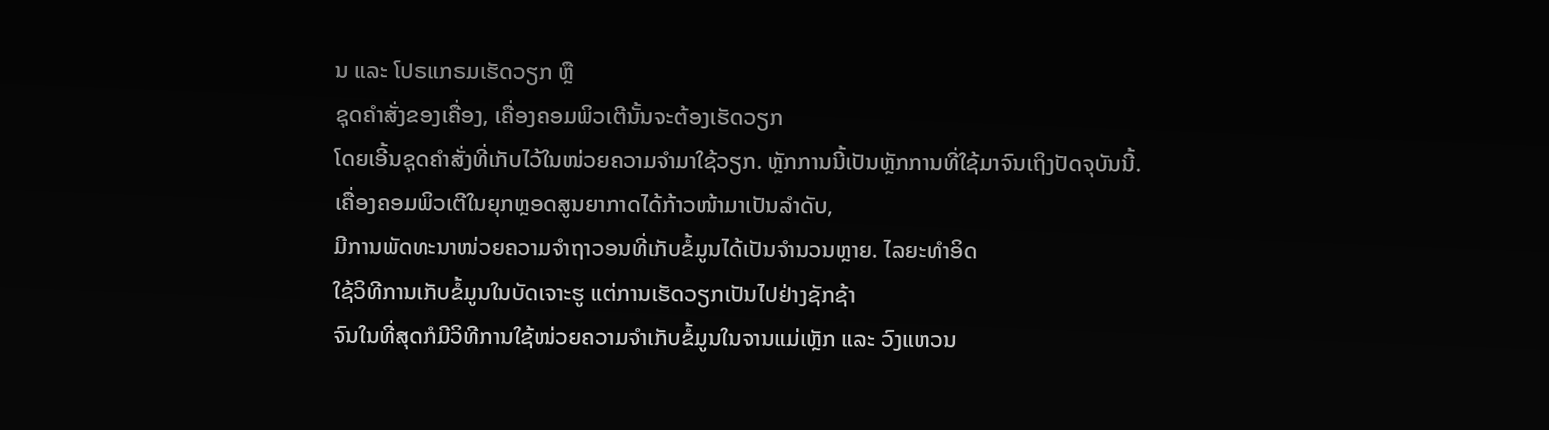ນ ແລະ ໂປຣແກຣມເຮັດວຽກ ຫຼື
ຊຸດຄຳສັ່ງຂອງເຄື່ອງ, ເຄື່ອງຄອມພິວເຕີນັ້ນຈະຕ້ອງເຮັດວຽກ
ໂດຍເອີ້ນຊຸດຄຳສັ່ງທີ່ເກັບໄວ້ໃນໜ່ວຍຄວາມຈຳມາໃຊ້ວຽກ. ຫຼັກການນີ້ເປັນຫຼັກການທີ່ໃຊ້ມາຈົນເຖິງປັດຈຸບັນນີ້.
ເຄື່ອງຄອມພິວເຕີໃນຍຸກຫຼອດສູນຍາກາດໄດ້ກ້າວໜ້າມາເປັນລຳດັບ,
ມີການພັດທະນາໜ່ວຍຄວາມຈຳຖາວອນທີ່ເກັບຂໍ້ມູນໄດ້ເປັນຈຳນວນຫຼາຍ. ໄລຍະທຳອິດ
ໃຊ້ວິທີການເກັບຂໍ້ມູນໃນບັດເຈາະຮູ ແຕ່ການເຮັດວຽກເປັນໄປຢ່າງຊັກຊ້າ
ຈົນໃນທີ່ສຸດກໍມີວິທີການໃຊ້ໜ່ວຍຄວາມຈຳເກັບຂໍ້ມູນໃນຈານແມ່ເຫຼັກ ແລະ ວົງແຫວນ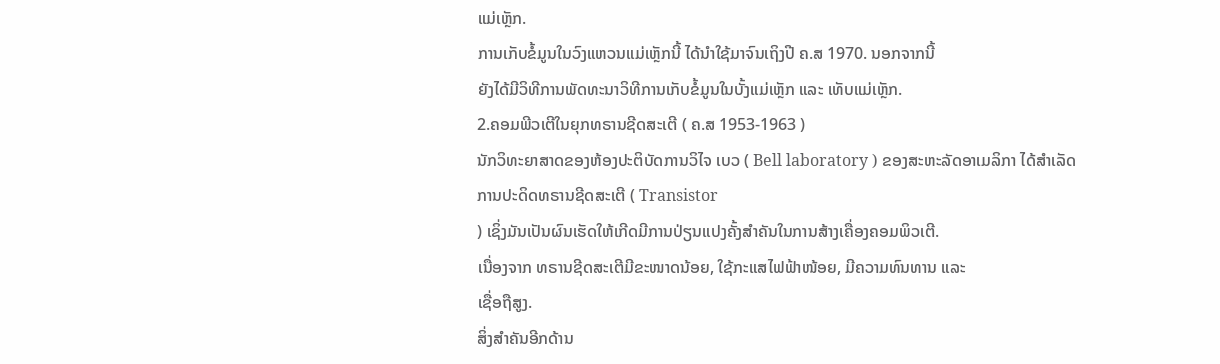ແມ່ເຫຼັກ.
ການເກັບຂໍ້ມູນໃນວົງແຫວນແມ່ເຫຼັກນີ້ ໄດ້ນຳໃຊ້ມາຈົນເຖິງປີ ຄ.ສ 1970. ນອກຈາກນີ້
ຍັງໄດ້ມີວິທີການພັດທະນາວິທີການເກັບຂໍ້ມູນໃນບັ້ງແມ່ເຫຼັກ ແລະ ເທັບແມ່ເຫຼັກ.
2.ຄອມພີວເຕີໃນຍຸກທຣານຊີດສະເຕີ ( ຄ.ສ 1953-1963 )
ນັກວິທະຍາສາດຂອງຫ້ອງປະຕິບັດການວິໄຈ ເບວ ( Bell laboratory ) ຂອງສະຫະລັດອາເມລິກາ ໄດ້ສຳເລັດການປະດິດທຣານຊີດສະເຕີ ( Transistor
) ເຊິ່ງມັນເປັນຜົນເຮັດໃຫ້ເກີດມີການປ່ຽນແປງຄັ້ງສຳຄັນໃນການສ້າງເຄື່ອງຄອມພິວເຕີ.
ເນື່ອງຈາກ ທຣານຊີດສະເຕີມີຂະໜາດນ້ອຍ, ໃຊ້ກະແສໄຟຟ້າໜ້ອຍ, ມີຄວາມທົນທານ ແລະ
ເຊື່ອຖືສູງ.
ສິ່ງສຳຄັນອີກດ້ານ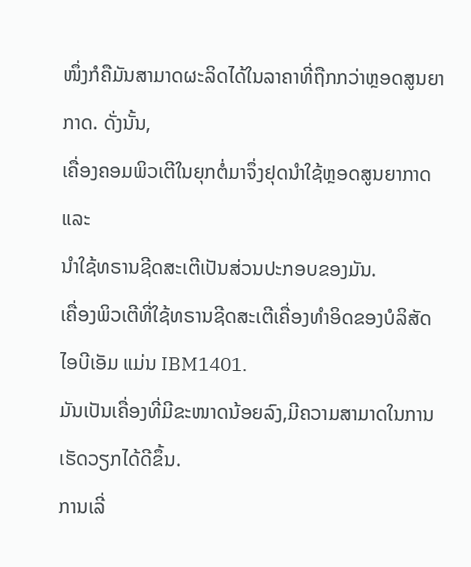ໜຶ່ງກໍຄືມັນສາມາດຜະລິດໄດ້ໃນລາຄາທີ່ຖືກກວ່າຫຼອດສູນຍາກາດ. ດັ່ງນັ້ນ,
ເຄື່ອງຄອມພິວເຕີໃນຍຸກຕໍ່ມາຈຶ່ງຢຸດນຳໃຊ້ຫຼອດສູນຍາກາດ ແລະ
ນຳໃຊ້ທຣານຊີດສະເຕີເປັນສ່ວນປະກອບຂອງມັນ.
ເຄື່ອງພິວເຕີທີ່ໃຊ້ທຣານຊີດສະເຕີເຄື່ອງທໍາອິດຂອງບໍລິສັດ
ໄອບີເອັມ ແມ່ນ IBM1401.
ມັນເປັນເຄື່ອງທີ່ມີຂະໜາດນ້ອຍລົງ,ມີຄວາມສາມາດໃນການເຮັດວຽກໄດ້ດີຂຶ້ນ.
ການເລີ່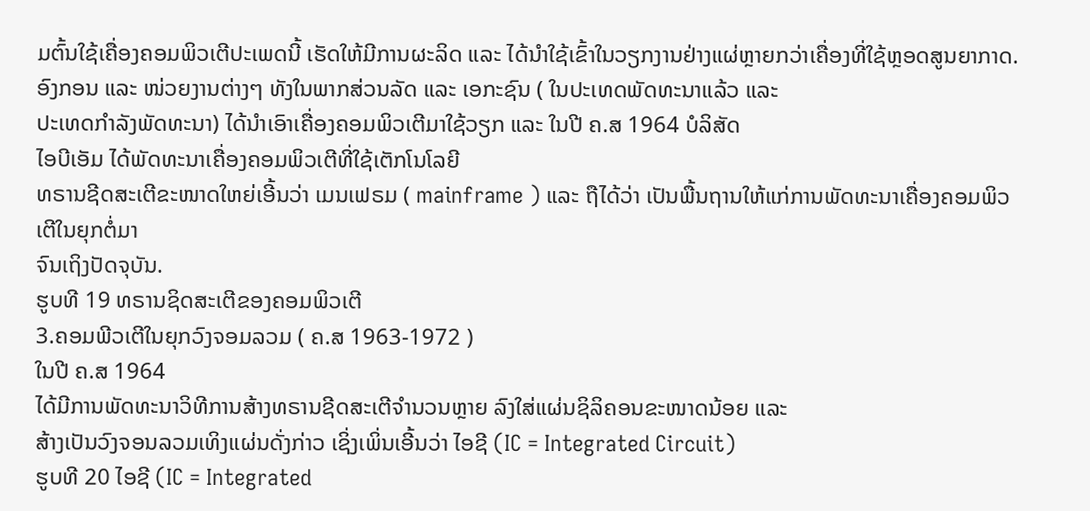ມຕົ້ນໃຊ້ເຄື່ອງຄອມພິວເຕີປະເພດນີ້ ເຮັດໃຫ້ມີການຜະລິດ ແລະ ໄດ້ນຳໃຊ້ເຂົ້າໃນວຽກງານຢ່າງແຜ່ຫຼາຍກວ່າເຄື່ອງທີ່ໃຊ້ຫຼອດສູນຍາກາດ.
ອົງກອນ ແລະ ໜ່ວຍງານຕ່າງໆ ທັງໃນພາກສ່ວນລັດ ແລະ ເອກະຊົນ ( ໃນປະເທດພັດທະນາແລ້ວ ແລະ
ປະເທດກຳລັງພັດທະນາ) ໄດ້ນຳເອົາເຄື່ອງຄອມພິວເຕີມາໃຊ້ວຽກ ແລະ ໃນປີ ຄ.ສ 1964 ບໍລິສັດ
ໄອບີເອັມ ໄດ້ພັດທະນາເຄື່ອງຄອມພິວເຕີທີ່ໃຊ້ເຕັກໂນໂລຍີ
ທຣານຊີດສະເຕີຂະໜາດໃຫຍ່ເອີ້ນວ່າ ເມນເຟຣມ ( mainframe ) ແລະ ຖືໄດ້ວ່າ ເປັນພື້ນຖານໃຫ້ແກ່ການພັດທະນາເຄື່ອງຄອມພິວເຕີໃນຍຸກຕໍ່ມາ
ຈົນເຖິງປັດຈຸບັນ.
ຮູບທີ 19 ທຣານຊິດສະເຕີຂອງຄອມພິວເຕີ
3.ຄອມພີວເຕີໃນຍຸກວົງຈອມລວມ ( ຄ.ສ 1963-1972 )
ໃນປີ ຄ.ສ 1964
ໄດ້ມີການພັດທະນາວິທີການສ້າງທຣານຊີດສະເຕີຈຳນວນຫຼາຍ ລົງໃສ່ແຜ່ນຊິລິຄອນຂະໜາດນ້ອຍ ແລະ
ສ້າງເປັນວົງຈອນລວມເທິງແຜ່ນດັ່ງກ່າວ ເຊິ່ງເພິ່ນເອີ້ນວ່າ ໄອຊີ (IC = Integrated Circuit)
ຮູບທີ 20 ໄອຊີ (IC = Integrated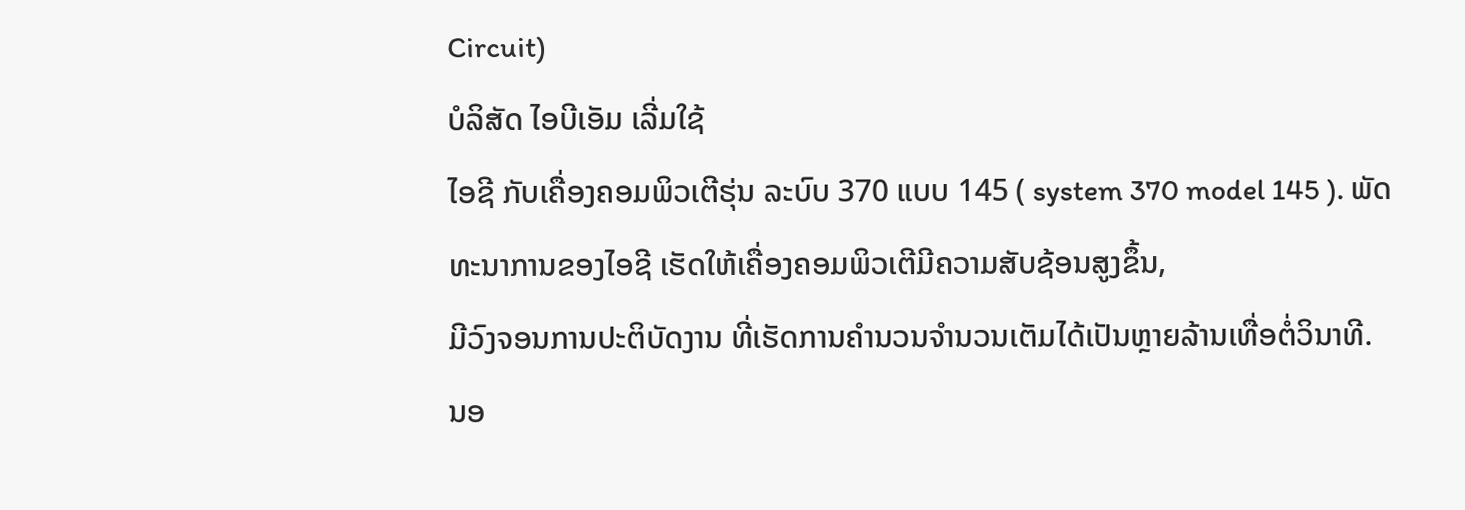Circuit)
ບໍລິສັດ ໄອບີເອັມ ເລີ່ມໃຊ້
ໄອຊີ ກັບເຄື່ອງຄອມພິວເຕີຮຸ່ນ ລະບົບ 370 ແບບ 145 ( system 370 model 145 ). ພັດທະນາການຂອງໄອຊີ ເຮັດໃຫ້ເຄື່ອງຄອມພິວເຕີມີຄວາມສັບຊ້ອນສູງຂຶ້ນ,
ມີວົງຈອນການປະຕິບັດງານ ທີ່ເຮັດການຄຳນວນຈຳນວນເຕັມໄດ້ເປັນຫຼາຍລ້ານເທື່ອຕໍ່ວິນາທີ.
ນອ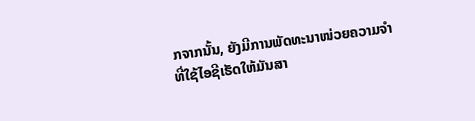ກຈາກນັ້ນ, ຍັງມີການພັດທະນາໜ່ວຍຄວາມຈຳ
ທີ່ໃຊ້ໄອຊີເຮັດໃຫ້ມັນສາ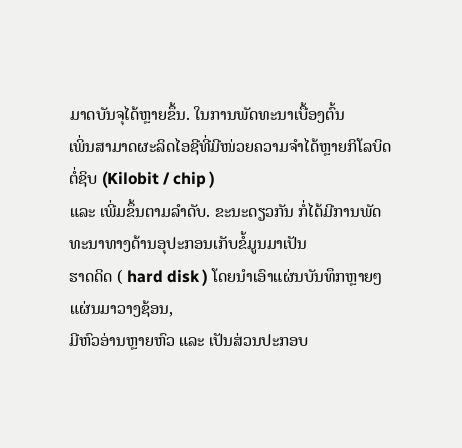ມາດບັນຈຸໄດ້ຫຼາຍຂຶ້ນ. ໃນການພັດທະນາເບື້ອງຕົ້ນ
ເພິ່ນສາມາດຜະລິດໄອຊີທີ່ມີໜ່ວຍຄວາມຈຳໄດ້ຫຼາຍກິໂລບິດຕໍ່ຊິບ (Kilobit / chip )
ແລະ ເພີ່ມຂຶ້ນຕາມລຳດັບ. ຂະນະດຽວກັນ ກໍ່ໄດ້ມີການພັດທະນາທາງດ້ານອຸປະກອນເກັບຂໍ້ມູນມາເປັນ
ຮາດດິດ ( hard disk ) ໂດຍນຳເອົາແຜ່ນບັນທຶກຫຼາຍໆແຜ່ນມາວາງຊ້ອນ,
ມີຫົວອ່ານຫຼາຍຫົວ ແລະ ເປັນສ່ວນປະກອບ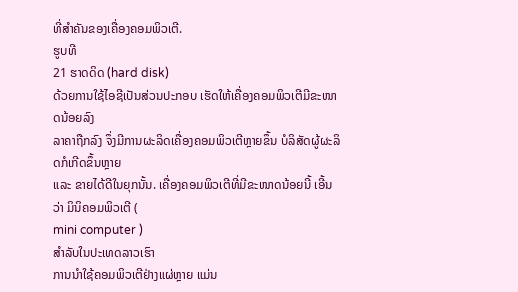ທີ່ສຳຄັນຂອງເຄື່ອງຄອມພິວເຕີ.
ຮູບທີ
21 ຮາດດິດ (hard disk)
ດ້ວຍການໃຊ້ໄອຊີເປັນສ່ວນປະກອບ ເຮັດໃຫ້ເຄື່ອງຄອມພິວເຕີມີຂະໜາດນ້ອຍລົງ
ລາຄາຖືກລົງ ຈຶ່ງມີການຜະລິດເຄື່ອງຄອມພິວເຕີຫຼາຍຂຶ້ນ ບໍລິສັດຜູ້ຜະລິດກໍເກີດຂຶ້ນຫຼາຍ
ແລະ ຂາຍໄດ້ດີໃນຍຸກນັ້ນ. ເຄື່ອງຄອມພິວເຕີທີ່ມີຂະໜາດນ້ອຍນີ້ ເອີ້ນວ່າ ມິນິຄອມພິວເຕີ (
mini computer )
ສຳລັບໃນປະເທດລາວເຮົາ
ການນຳໃຊ້ຄອມພິວເຕີຢ່າງແຜ່ຫຼາຍ ແມ່ນ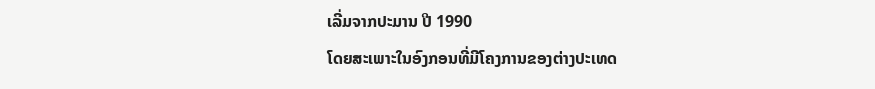ເລີ່ມຈາກປະມານ ປີ 1990
ໂດຍສະເພາະໃນອົງກອນທີ່ມີໂຄງການຂອງຕ່າງປະເທດ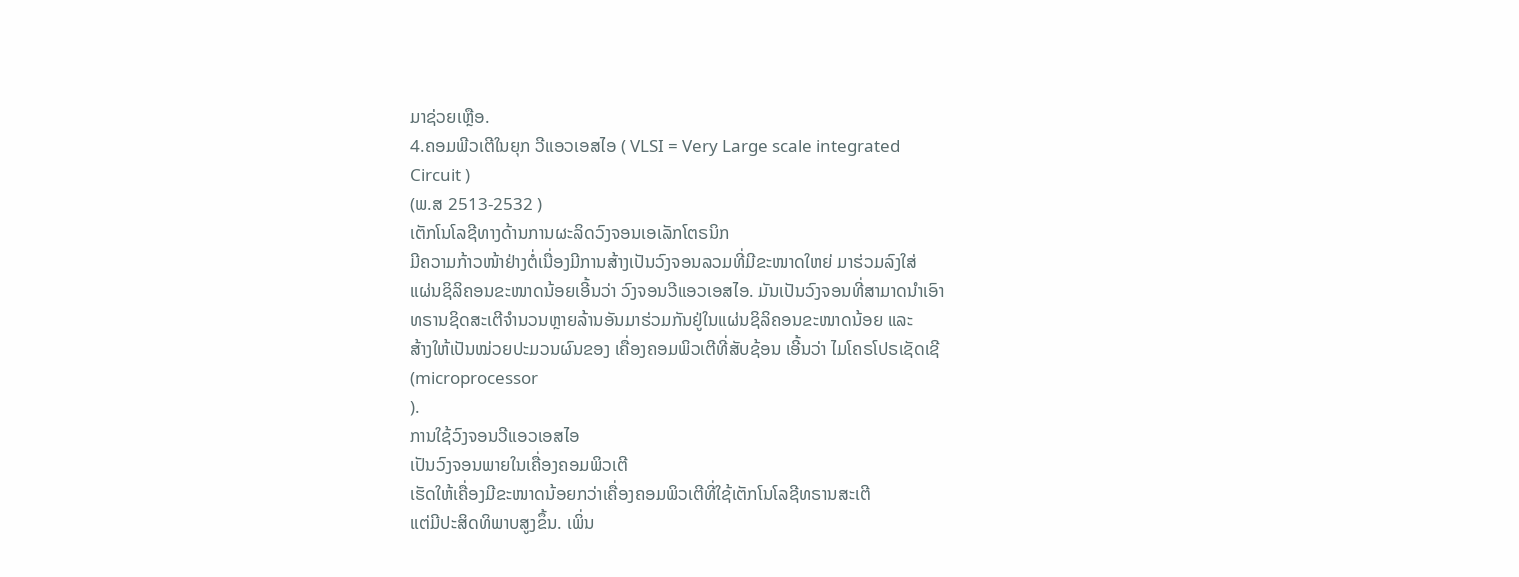ມາຊ່ວຍເຫຼືອ.
4.ຄອມພີວເຕີໃນຍຸກ ວີແອວເອສໄອ ( VLSI = Very Large scale integrated
Circuit )
(ພ.ສ 2513-2532 )
ເຕັກໂນໂລຊີທາງດ້ານການຜະລິດວົງຈອນເອເລັກໂຕຣນິກ
ມີຄວາມກ້າວໜ້າຢ່າງຕໍ່ເນື່ອງມີການສ້າງເປັນວົງຈອນລວມທີ່ມີຂະໜາດໃຫຍ່ ມາຮ່ວມລົງໃສ່
ແຜ່ນຊິລິຄອນຂະໜາດນ້ອຍເອີ້ນວ່າ ວົງຈອນວີແອວເອສໄອ. ມັນເປັນວົງຈອນທີ່ສາມາດນຳເອົາ
ທຣານຊິດສະເຕີຈຳນວນຫຼາຍລ້ານອັນມາຮ່ວມກັນຢູ່ໃນແຜ່ນຊິລິຄອນຂະໜາດນ້ອຍ ແລະ
ສ້າງໃຫ້ເປັນໝ່ວຍປະມວນຜົນຂອງ ເຄື່ອງຄອມພິວເຕີທີ່ສັບຊ້ອນ ເອີ້ນວ່າ ໄມໂຄຣໂປຣເຊັດເຊີ
(microprocessor
).
ການໃຊ້ວົງຈອນວີແອວເອສໄອ
ເປັນວົງຈອນພາຍໃນເຄື່ອງຄອມພິວເຕີ
ເຮັດໃຫ້ເຄື່ອງມີຂະໜາດນ້ອຍກວ່າເຄື່ອງຄອມພິວເຕີທີ່ໃຊ້ເຕັກໂນໂລຊີທຣານສະເຕີ
ແຕ່ມີປະສິດທິພາບສູງຂຶ້ນ. ເພິ່ນ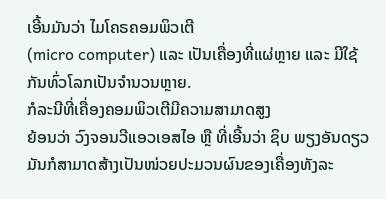ເອີ້ນມັນວ່າ ໄມໂຄຣຄອມພິວເຕີ
(micro computer) ແລະ ເປັນເຄື່ອງທີ່ແຜ່ຫຼາຍ ແລະ ມີໃຊ້ກັນທົ່ວໂລກເປັນຈຳນວນຫຼາຍ.
ກໍລະນີທີ່ເຄື່ອງຄອມພິວເຕີມີຄວາມສາມາດສູງ
ຍ້ອນວ່າ ວົງຈອນວີແອວເອສໄອ ຫຼື ທີ່ເອີ້ນວ່າ ຊິບ ພຽງອັນດຽວ
ມັນກໍສາມາດສ້າງເປັນໜ່ວຍປະມວນຜົນຂອງເຄື່ອງທັງລະ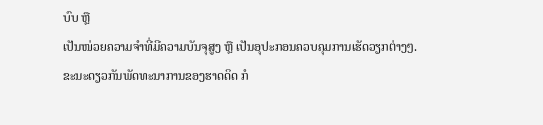ບົບ ຫຼື
ເປັນໜ່ວຍຄວາມຈຳທີ່ມີຄວາມບັນຈຸສູງ ຫຼື ເປັນອຸປະກອນຄວບຄຸມການເຮັດວຽກຕ່າງໆ.
ຂະນະດຽວກັນພັດທະນາການຂອງຮາດດິດ ກໍ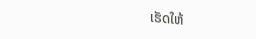ເຮັດໃຫ້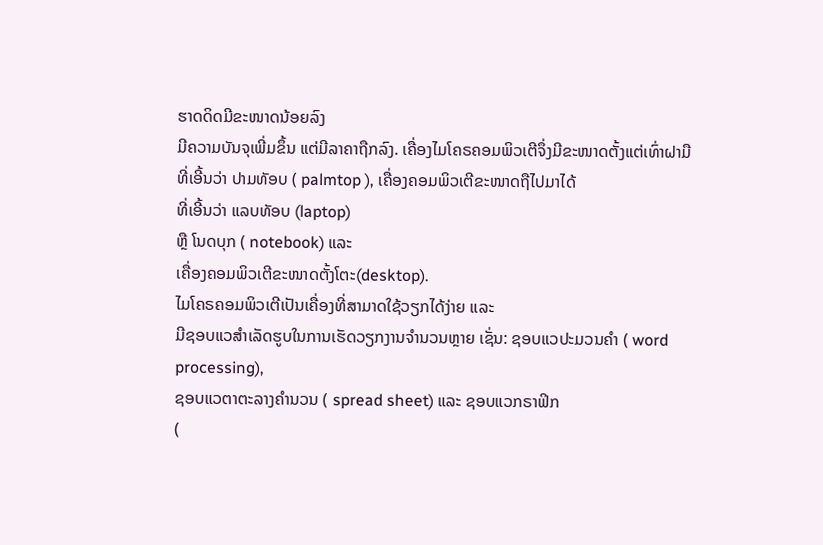ຮາດດິດມີຂະໜາດນ້ອຍລົງ
ມີຄວາມບັນຈຸເພີ່ມຂຶ້ນ ແຕ່ມີລາຄາຖືກລົງ. ເຄື່ອງໄມໂຄຣຄອມພິວເຕີຈຶ່ງມີຂະໜາດຕັ້ງແຕ່ເທົ່າຝາມື
ທີ່ເອີ້ນວ່າ ປາມທັອບ ( palmtop ), ເຄື່ອງຄອມພິວເຕີຂະໜາດຖືໄປມາໄດ້
ທີ່ເອີ້ນວ່າ ແລບທັອບ (laptop)
ຫຼື ໂນດບຸກ ( notebook) ແລະ
ເຄື່ອງຄອມພິວເຕີຂະໜາດຕັ້ງໂຕະ(desktop).
ໄມໂຄຣຄອມພິວເຕີເປັນເຄື່ອງທີ່ສາມາດໃຊ້ວຽກໄດ້ງ່າຍ ແລະ
ມີຊອບແວສຳເລັດຮູບໃນການເຮັດວຽກງານຈຳນວນຫຼາຍ ເຊັ່ນ: ຊອບແວປະມວນຄຳ ( word processing),
ຊອບແວຕາຕະລາງຄຳນວນ ( spread sheet) ແລະ ຊອບແວກຣາຟິກ
(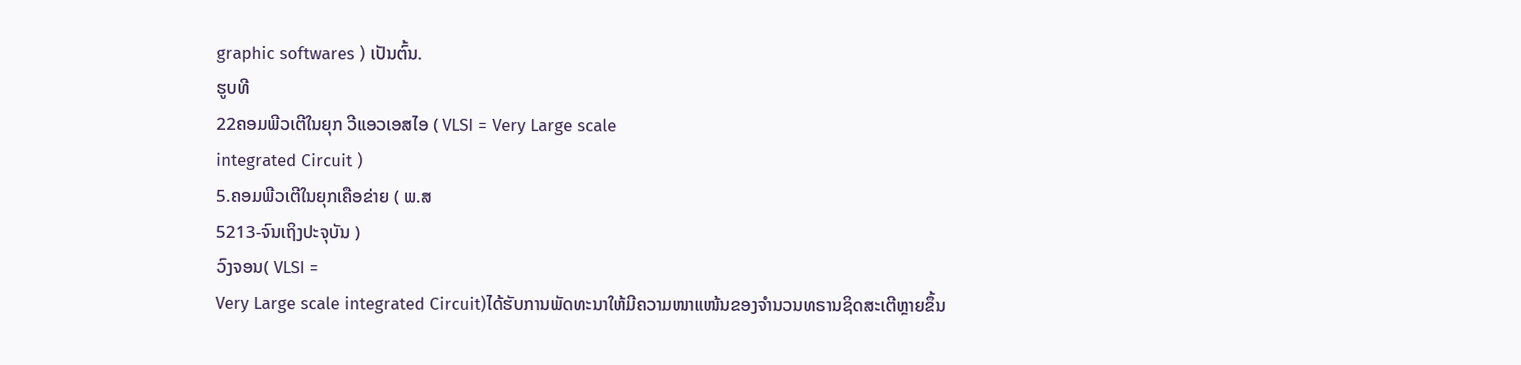graphic softwares ) ເປັນຕົ້ນ.
ຮູບທີ
22ຄອມພີວເຕີໃນຍຸກ ວີແອວເອສໄອ ( VLSI = Very Large scale
integrated Circuit )
5.ຄອມພີວເຕີໃນຍຸກເຄືອຂ່າຍ ( ພ.ສ
5213-ຈົນເຖິງປະຈຸບັນ )
ວົງຈອນ( VLSI =
Very Large scale integrated Circuit)ໄດ້ຮັບການພັດທະນາໃຫ້ມີຄວາມໜາແໜ້ນຂອງຈຳນວນທຣານຊິດສະເຕີຫຼາຍຂຶ້ນ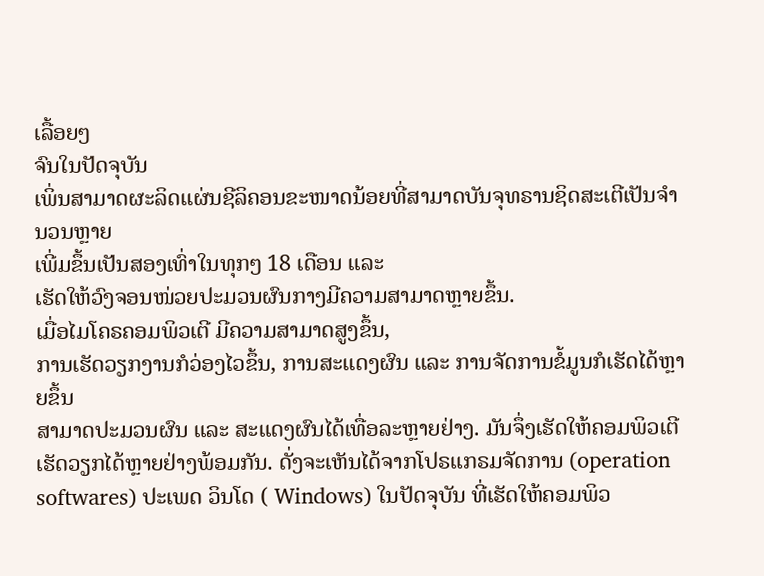ເລື້ອຍໆ
ຈົນໃນປັດຈຸບັນ
ເພິ່ນສາມາດຜະລິດແຜ່ນຊີລິຄອນຂະໜາດນ້ອຍທີ່ສາມາດບັນຈຸທຣານຊິດສະເຕີເປັນຈຳນວນຫຼາຍ
ເພີ່ມຂຶ້ນເປັນສອງເທົ່າໃນທຸກໆ 18 ເດືອນ ແລະ
ເຮັດໃຫ້ວົງຈອນໜ່ວຍປະມວນຜົນກາງມີຄວາມສາມາດຫຼາຍຂຶ້ນ.
ເມື່ອໄມໂຄຣຄອມພິວເຕີ ມີຄວາມສາມາດສູງຂຶ້ນ,
ການເຮັດວຽກງານກໍວ່ອງໄວຂຶ້ນ, ການສະແດງຜົນ ແລະ ການຈັດການຂໍ້ມູນກໍເຮັດໄດ້ຫຼາຍຂຶ້ນ
ສາມາດປະມວນຜົນ ແລະ ສະແດງຜົນໄດ້ເທື່ອລະຫຼາຍຢ່າງ. ມັນຈຶ່ງເຮັດໃຫ້ຄອມພິວເຕີ
ເຮັດວຽກໄດ້ຫຼາຍຢ່າງພ້ອມກັນ. ດັ່ງຈະເຫັນໄດ້ຈາກໂປຣແກຣມຈັດການ (operation
softwares) ປະເພດ ວິນໂດ ( Windows) ໃນປັດຈຸບັນ ທີ່ເຮັດໃຫ້ຄອມພິວ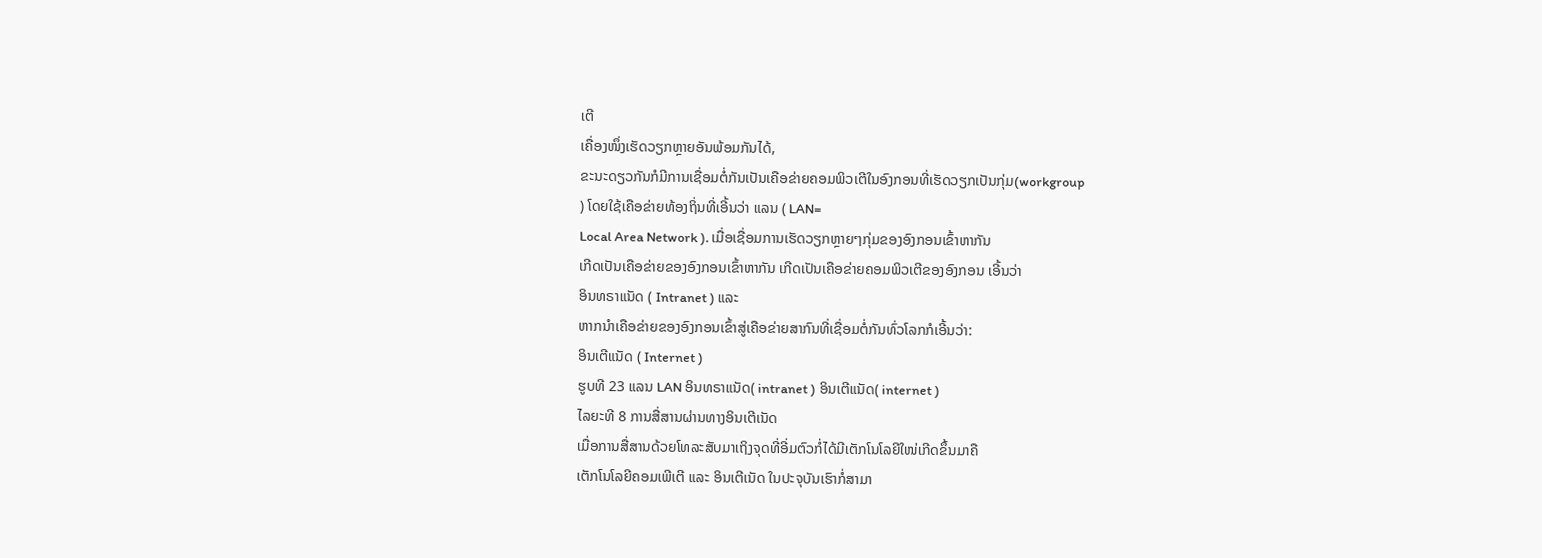ເຕີ
ເຄື່ອງໜຶ່ງເຮັດວຽກຫຼາຍອັນພ້ອມກັນໄດ້,
ຂະນະດຽວກັນກໍມີການເຊື່ອມຕໍ່ກັນເປັນເຄືອຂ່າຍຄອມພິວເຕີໃນອົງກອນທີ່ເຮັດວຽກເປັນກຸ່ມ(workgroup
) ໂດຍໃຊ້ເຄືອຂ່າຍທ້ອງຖິ່ນທີ່ເອີ້ນວ່າ ແລນ ( LAN=
Local Area Network ). ເມື່ອເຊື່ອມການເຮັດວຽກຫຼາຍໆກຸ່ມຂອງອົງກອນເຂົ້າຫາກັນ
ເກີດເປັນເຄືອຂ່າຍຂອງອົງກອນເຂົ້າຫາກັນ ເກີດເປັນເຄືອຂ່າຍຄອມພິວເຕີຂອງອົງກອນ ເອີ້ນວ່າ
ອິນທຣາແນັດ ( Intranet ) ແລະ
ຫາກນຳເຄືອຂ່າຍຂອງອົງກອນເຂົ້າສູ່ເຄືອຂ່າຍສາກົນທີ່ເຊື່ອມຕໍ່ກັນທົ່ວໂລກກໍເອີ້ນວ່າ:
ອິນເຕີແນັດ ( Internet )
ຮູບທີ 23 ແລນ LAN ອິນທຣາແນັດ( intranet ) ອິນເຕີແນັດ( internet )
ໄລຍະທີ 8 ການສື່ສານຜ່ານທາງອິນເຕີເນັດ
ເມື່ອການສື່ສານດ້ວຍໂທລະສັບມາເຖິງຈຸດທີ່ອີ່ມຕົວກໍ່ໄດ້ມີເຕັກໂນໂລຍີໃໜ່ເກີດຂຶ້ນມາຄື
ເຕັກໂນໂລຍີຄອມເພີເຕີ ແລະ ອິນເຕີເນັດ ໃນປະຈຸບັນເຮົາກໍ່ສາມາ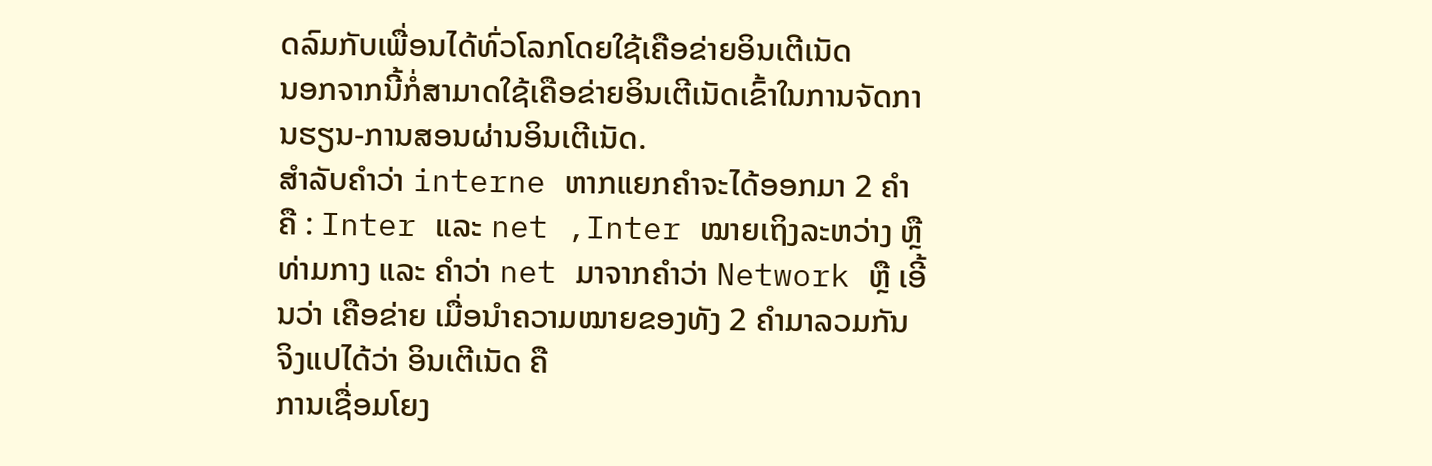ດລົມກັບເພື່ອນໄດ້ທົ່ວໂລກໂດຍໃຊ້ເຄືອຂ່າຍອິນເຕີເນັດ
ນອກຈາກນີ້ກໍ່ສາມາດໃຊ້ເຄືອຂ່າຍອິນເຕີເນັດເຂົ້າໃນການຈັດການຮຽນ-ການສອນຜ່ານອິນເຕີເນັດ.
ສໍາລັບຄໍາວ່າ interne ຫາກແຍກຄຳຈະໄດ້ອອກມາ 2 ຄຳ ຄື : Inter ແລະ net ,Inter ໝາຍເຖິງລະຫວ່າງ ຫຼື ທ່າມກາງ ແລະ ຄຳວ່າ net ມາຈາກຄໍາວ່າ Network ຫຼື ເອີ້ນວ່າ ເຄືອຂ່າຍ ເມື່ອນໍາຄວາມໝາຍຂອງທັງ 2 ຄຳມາລວມກັນ ຈິງແປໄດ້ວ່າ ອິນເຕີເນັດ ຄື
ການເຊື່ອມໂຍງ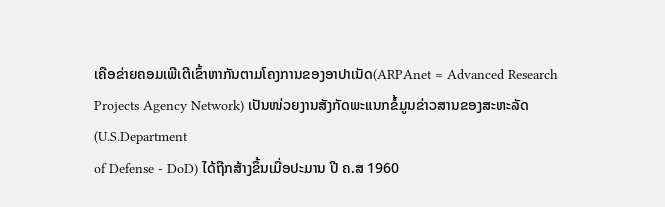ເຄືອຂ່າຍຄອມເພີເຕີເຂົ້າຫາກັນຕາມໂຄງການຂອງອາປາເນັດ(ARPAnet = Advanced Research
Projects Agency Network) ເປັນໜ່ວຍງານສັງກັດພະແນກຂໍ້ມູນຂ່າວສານຂອງສະຫະລັດ (U.S.Department
of Defense - DoD) ໄດ້ຖືກສ້າງຂຶ້ນເມື່ອປະມານ ປີ ຄ.ສ 1960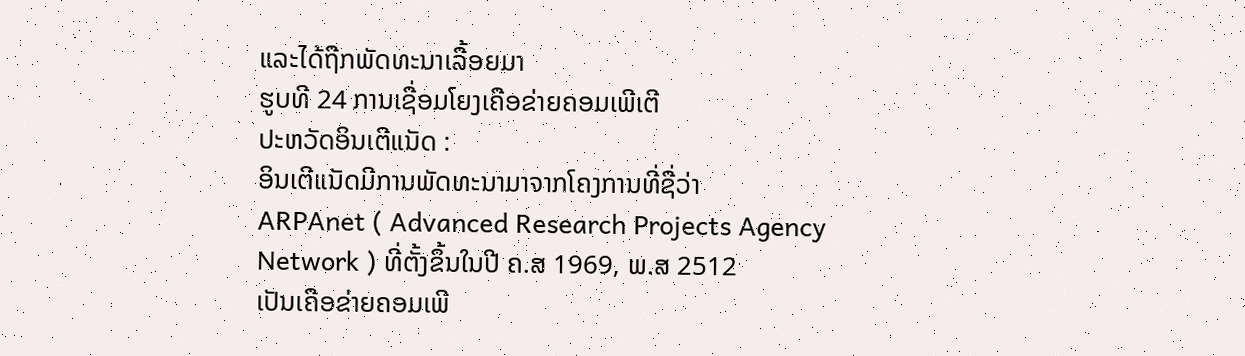ແລະໄດ້ຖືກພັດທະນາເລື້ອຍມາ
ຮູບທີ 24 ການເຊື່ອມໂຍງເຄືອຂ່າຍຄອມເພີເຕີ
ປະຫວັດອິນເຕີແນັດ :
ອິນເຕີແນັດມີການພັດທະນາມາຈາກໂຄງການທີ່ຊື່ວ່າ
ARPAnet ( Advanced Research Projects Agency
Network ) ທີ່ຕັ້ງຂຶ້ນໃນປີ ຄ.ສ 1969, ພ.ສ 2512
ເປັນເຄືອຂ່າຍຄອມເພີ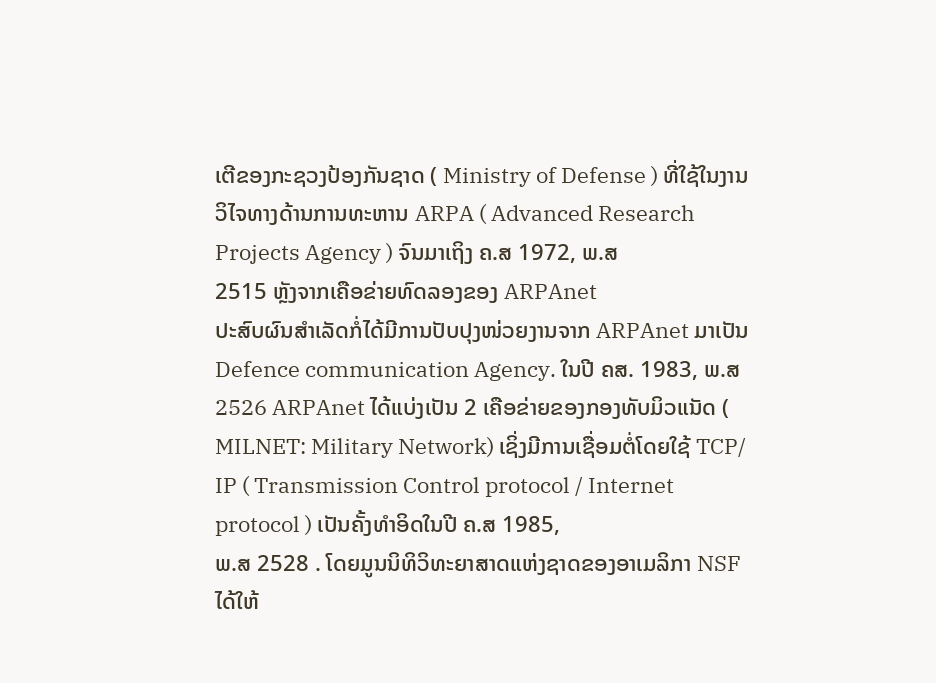ເຕີຂອງກະຊວງປ້ອງກັນຊາດ ( Ministry of Defense ) ທີ່ໃຊ້ໃນງານວິໄຈທາງດ້ານການທະຫານ ARPA ( Advanced Research Projects Agency ) ຈົນມາເຖິງ ຄ.ສ 1972, ພ.ສ
2515 ຫຼັງຈາກເຄືອຂ່າຍທົດລອງຂອງ ARPAnet
ປະສົບຜົນສໍາເລັດກໍ່ໄດ້ມີການປັບປຸງໜ່ວຍງານຈາກ ARPAnet ມາເປັນ Defence communication Agency. ໃນປີ ຄສ. 1983, ພ.ສ 2526 ARPAnet ໄດ້ແບ່ງເປັນ 2 ເຄືອຂ່າຍຂອງກອງທັບມິວແນັດ (
MILNET: Military Network) ເຊິ່ງມີການເຊື່ອມຕໍ່ໂດຍໃຊ້ TCP/
IP ( Transmission Control protocol / Internet protocol ) ເປັນຄັ້ງທຳອິດໃນປີ ຄ.ສ 1985,
ພ.ສ 2528 . ໂດຍມູນນິທິວິທະຍາສາດແຫ່ງຊາດຂອງອາເມລິກາ NSF ໄດ້ໃຫ້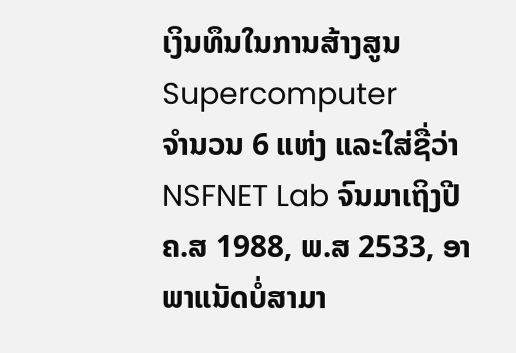ເງິນທຶນໃນການສ້າງສູນ Supercomputer
ຈຳນວນ 6 ແຫ່ງ ແລະໃສ່ຊື່ວ່າ
NSFNET Lab ຈົນມາເຖິງປີ ຄ.ສ 1988, ພ.ສ 2533, ອາພາແນັດບໍ່ສາມາ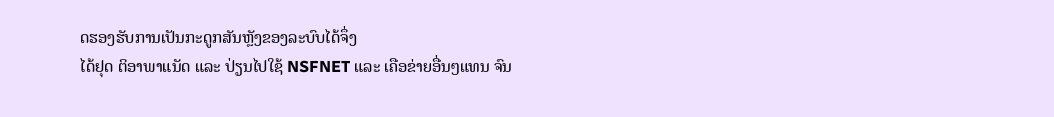ດຮອງຮັບການເປັນກະດູກສັນຫຼັງຂອງລະບົບໄດ້ຈຶ່ງ
ໄດ້ຢຸດ ຕິອາພາແນັດ ແລະ ປ່ຽນໄປໃຊ້ NSFNET ແລະ ເຄືອຂ່າຍອື່ນໆແທນ ຈົນ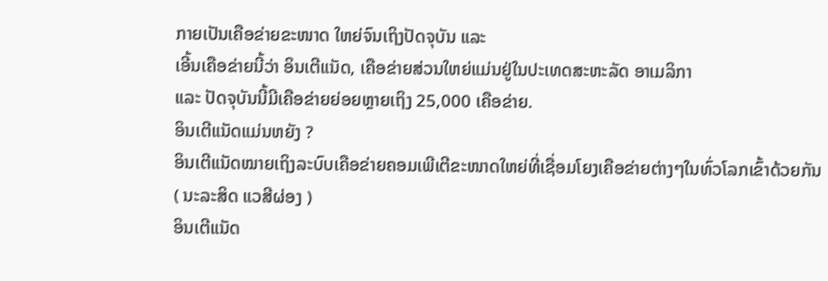ກາຍເປັນເຄືອຂ່າຍຂະໜາດ ໃຫຍ່ຈົນເຖິງປັດຈຸບັນ ແລະ
ເອີ້ນເຄືອຂ່າຍນີ້ວ່າ ອິນເຕີແນັດ, ເຄືອຂ່າຍສ່ວນໃຫຍ່ແມ່ນຢູ່ໃນປະເທດສະຫະລັດ ອາເມລິກາ
ແລະ ປັດຈຸບັນນີ້ມີເຄືອຂ່າຍຍ່ອຍຫຼາຍເຖິງ 25,000 ເຄືອຂ່າຍ.
ອິນເຕີແນັດແມ່ນຫຍັງ ?
ອິນເຕີແນັດໝາຍເຖິງລະບົບເຄືອຂ່າຍຄອມເພີເຕີຂະໜາດໃຫຍ່ທີ່ເຊື່ອມໂຍງເຄືອຂ່າຍຕ່າງໆໃນທົ່ວໂລກເຂົ້າດ້ວຍກັນ
( ນະລະສິດ ແວສີຜ່ອງ )
ອິນເຕີແນັດ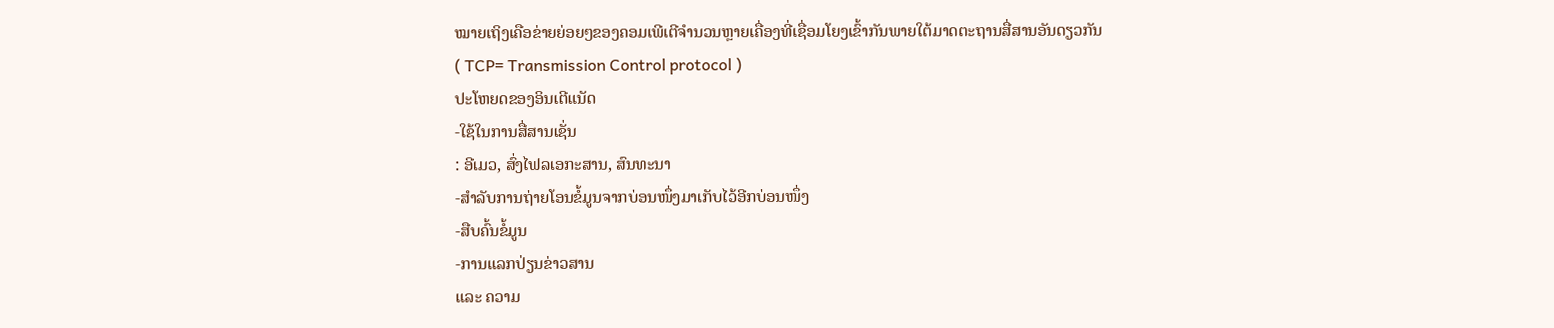ໝາຍເຖິງເຄືອຂ່າຍຍ່ອຍໆຂອງຄອມເພີເຕີຈໍານວນຫຼາຍເຄື່ອງທີ່ເຊື່ອມໂຍງເຂົ້າກັນພາຍໃຕ້ມາດຕະຖານສື່ສານອັນດຽວກັນ
( TCP= Transmission Control protocol )
ປະໂຫຍດຂອງອິນເຕີແນັດ
-ໃຊ້ໃນການສື່ສານເຊັ່ນ
: ອີເມວ, ສົ່ງໄຟລເອກະສານ, ສົນທະນາ
-ສຳລັບການຖ່າຍໂອນຂໍ້ມູນຈາກບ່ອນໜຶ່ງມາເກັບໄວ້ອີກບ່ອນໜຶ່ງ
-ສືບຄົ້ນຂໍ້ມູນ
-ການແລກປ່ຽນຂ່າວສານ
ແລະ ຄວາມ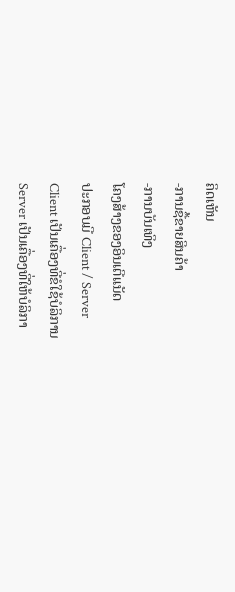ຄິດເຫັນ
-ການຊື້ຂາຍສິນຄ້າ
-ການບັນເທິງ
ໂຄງສ້າງຂອງອິນເຕີແນັດ
ປະກອບມີ Client / Server
Client ເປັນເຄື່ອງທີ່ຂໍໃຊ້ບໍລິການ
Server ເປັນເຄື່ອງທີ່ໃຫ້ບໍລິກາ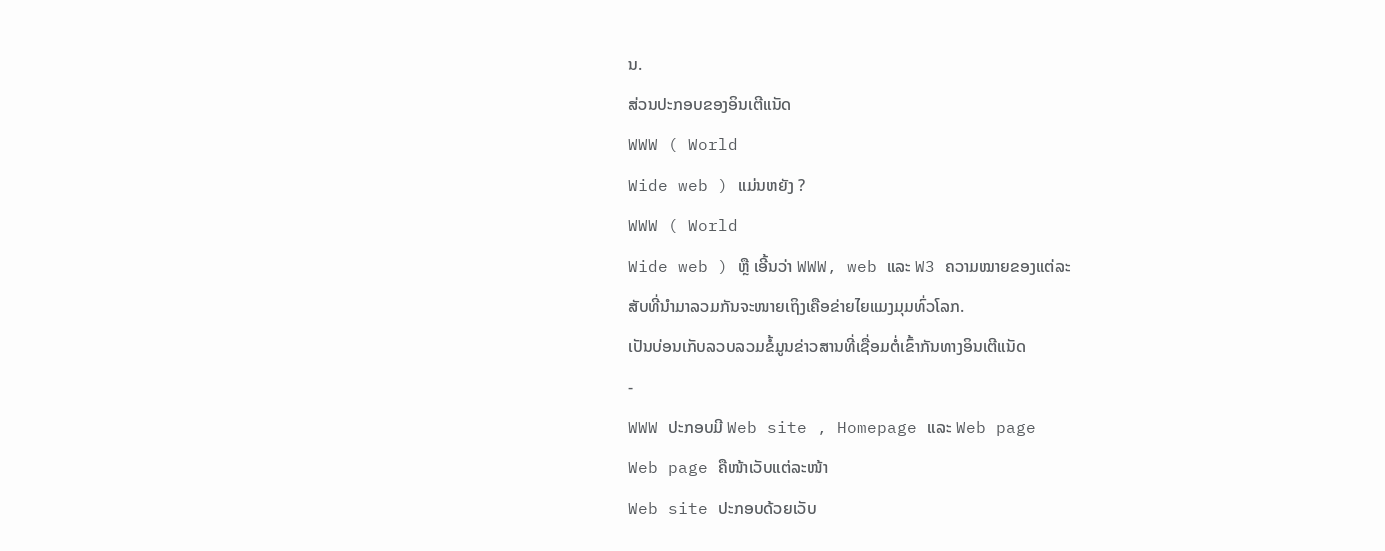ນ.
ສ່ວນປະກອບຂອງອິນເຕີແນັດ
WWW ( World
Wide web ) ແມ່ນຫຍັງ ?
WWW ( World
Wide web ) ຫຼື ເອີ້ນວ່າ WWW, web ແລະ W3 ຄວາມໝາຍຂອງແຕ່ລະ
ສັບທີ່ນຳມາລວມກັນຈະໜາຍເຖິງເຄືອຂ່າຍໄຍແມງມຸມທົ່ວໂລກ.
ເປັນບ່ອນເກັບລວບລວມຂໍ້ມູນຂ່າວສານທີ່ເຊື່ອມຕໍ່ເຂົ້າກັນທາງອິນເຕີແນັດ
-
WWW ປະກອບມີ Web site , Homepage ແລະ Web page
Web page ຄືໜ້າເວັບແຕ່ລະໜ້າ
Web site ປະກອບດ້ວຍເວັບ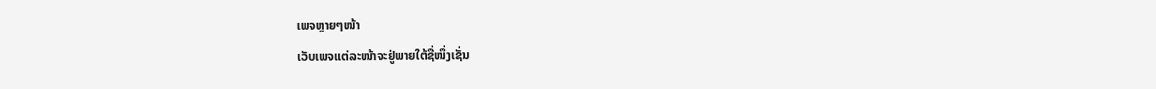ເພຈຫຼາຍໆໜ້າ
ເວັບເພຈແຕ່ລະໜ້າຈະຢູ່ພາຍໃຕ້ຊື່ໜຶ່ງເຊັ່ນ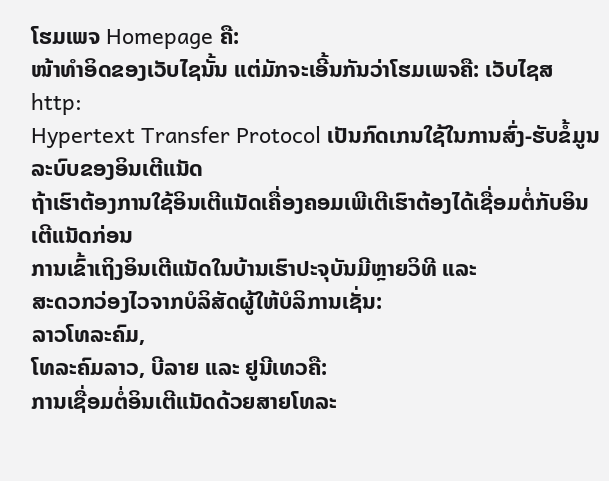ໂຮມເພຈ Homepage ຄື:
ໜ້າທຳອິດຂອງເວັບໄຊນັ້ນ ແຕ່ມັກຈະເອີ້ນກັນວ່າໂຮມເພຈຄື: ເວັບໄຊສ
http:
Hypertext Transfer Protocol ເປັນກົດເກນໃຊ້ໃນການສົ່ງ-ຮັບຂໍ້ມູນ
ລະບົບຂອງອິນເຕີແນັດ
ຖ້າເຮົາຕ້ອງການໃຊ້ອິນເຕີແນັດເຄື່ອງຄອມເພີເຕີເຮົາຕ້ອງໄດ້ເຊື່ອມຕໍ່ກັບອິນເຕີແນັດກ່ອນ
ການເຂົ້າເຖິງອິນເຕີແນັດໃນບ້ານເຮົາປະຈຸບັນມີຫຼາຍວິທີ ແລະ
ສະດວກວ່ອງໄວຈາກບໍລິສັດຜູ້ໃຫ້ບໍລິການເຊັ່ນ:
ລາວໂທລະຄົມ,
ໂທລະຄົມລາວ, ບີລາຍ ແລະ ຢູນີເທວຄື:
ການເຊື່ອມຕໍ່ອິນເຕີແນັດດ້ວຍສາຍໂທລະ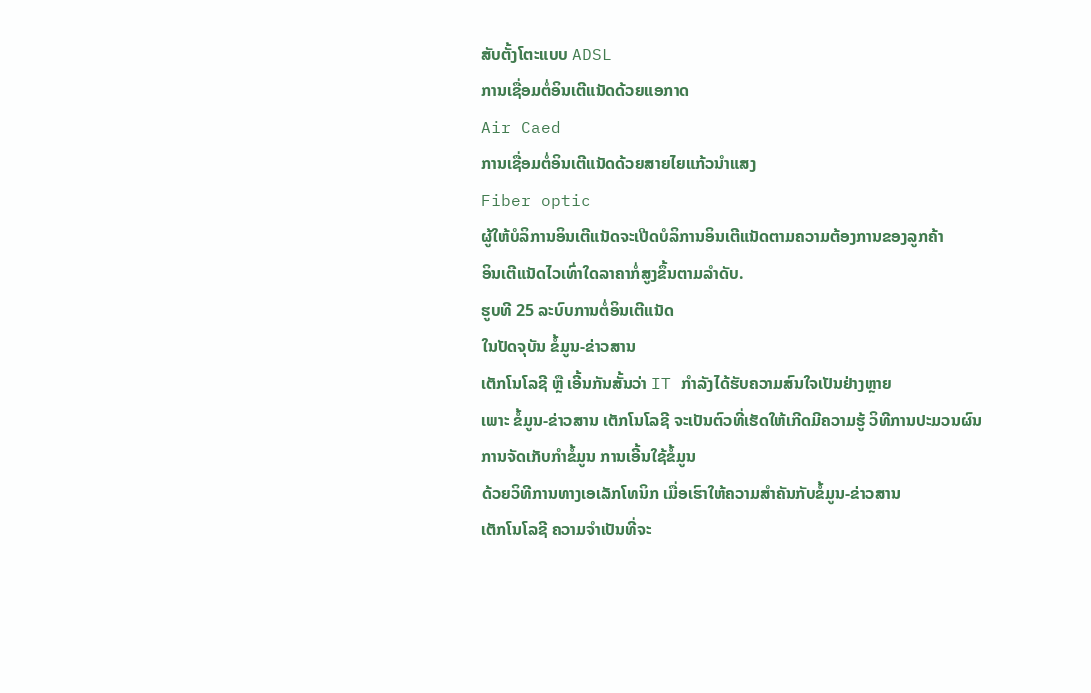ສັບຕັ້ງໂຕະແບບ ADSL
ການເຊື່ອມຕໍ່ອິນເຕີແນັດດ້ວຍແອກາດ
Air Caed
ການເຊື່ອມຕໍ່ອິນເຕີແນັດດ້ວຍສາຍໄຍແກ້ວນຳແສງ
Fiber optic
ຜູ້ໃຫ້ບໍລິການອິນເຕີແນັດຈະເປີດບໍລິການອິນເຕີແນັດຕາມຄວາມຕ້ອງການຂອງລູກຄ້າ
ອິນເຕີແນັດໄວເທົ່າໃດລາຄາກໍ່ສູງຂຶ້ນຕາມລຳດັບ.
ຮູບທີ 25 ລະບົບການຕໍ່ອິນເຕີແນັດ
ໃນປັດຈຸບັນ ຂໍ້ມູນ-ຂ່າວສານ
ເຕັກໂນໂລຊີ ຫຼື ເອີ້ນກັນສັ້ນວ່າ IT ກຳລັງໄດ້ຮັບຄວາມສົນໃຈເປັນຢ່າງຫຼາຍ
ເພາະ ຂໍ້ມູນ-ຂ່າວສານ ເຕັກໂນໂລຊີ ຈະເປັນຕົວທີ່ເຮັດໃຫ້ເກີດມີຄວາມຮູ້ ວິທີການປະມວນຜົນ
ການຈັດເກັບກຳຂໍ້ມູນ ການເອີ້ນໃຊ້ຂໍ້ມູນ
ດ້ວຍວິທີການທາງເອເລັກໂທນິກ ເມື່ອເຮົາໃຫ້ຄວາມສຳຄັນກັບຂໍ້ມູນ-ຂ່າວສານ
ເຕັກໂນໂລຊີ ຄວາມຈຳເປັນທີ່ຈະ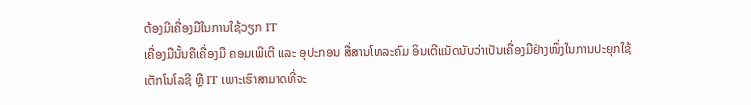ຕ້ອງມີເຄື່ອງມືໃນການໃຊ້ວຽກ IT
ເຄື່ອງມືນັ້ນຄືເຄື່ອງມື ຄອມເພີເຕີ ແລະ ອຸປະກອນ ສື່ສານໂທລະຄົມ ອິນເຕີແນັດນັບວ່າເປັນເຄື່ອງມືຢ່າງໜຶ່ງໃນການປະຍຸກໃຊ້
ເຕັກໂນໂລຊີ ຫຼື IT ເພາະເຮົາສາມາດທີ່ຈະ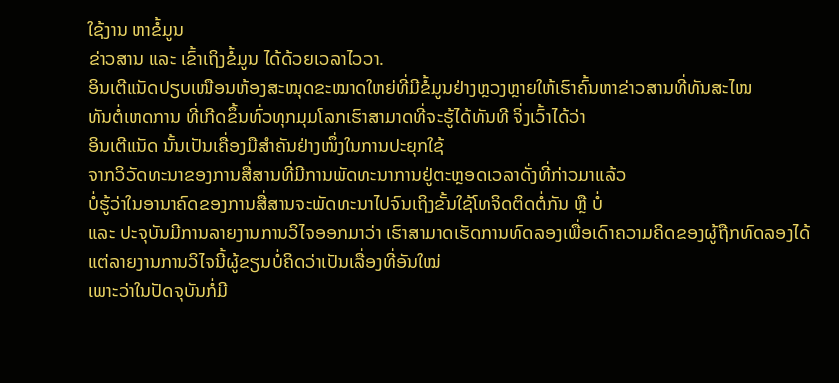ໃຊ້ງານ ຫາຂໍ້ມູນ
ຂ່າວສານ ແລະ ເຂົ້າເຖິງຂໍ້ມູນ ໄດ້ດ້ວຍເວລາໄວວາ.
ອິນເຕີແນັດປຽບເໜືອນຫ້ອງສະໝຸດຂະໝາດໃຫຍ່ທີ່ມີຂໍ້ມູນຢ່າງຫຼວງຫຼາຍໃຫ້ເຮົາຄົ້ນຫາຂ່າວສານທີ່ທັນສະໄໜ
ທັນຕໍ່ເຫດການ ທີ່ເກີດຂຶ້ນທົ່ວທຸກມຸມໂລກເຮົາສາມາດທີ່ຈະຮູ້ໄດ້ທັນທີ ຈິ່ງເວົ້າໄດ້ວ່າ
ອິນເຕີແນັດ ນັ້ນເປັນເຄື່ອງມືສຳຄັນຢ່າງໜຶ່ງໃນການປະຍຸກໃຊ້
ຈາກວິວັດທະນາຂອງການສື່ສານທີ່ມີການພັດທະນາການຢູ່ຕະຫຼອດເວລາດັ່ງທີ່ກ່າວມາແລ້ວ
ບໍ່ຮູ້ວ່າໃນອານາຄົດຂອງການສື່ສານຈະພັດທະນາໄປຈົນເຖິງຂັ້ນໃຊ້ໂທຈິດຕິດຕໍ່ກັນ ຫຼື ບໍ່
ແລະ ປະຈຸບັນມີການລາຍງານການວິໄຈອອກມາວ່າ ເຮົາສາມາດເຮັດການທົດລອງເພື່ອເດົາຄວາມຄິດຂອງຜູ້ຖືກທົດລອງໄດ້
ແຕ່ລາຍງານການວິໄຈນີ້ຜູ້ຂຽນບໍ່ຄິດວ່າເປັນເລື່ອງທີ່ອັນໃໝ່
ເພາະວ່າໃນປັດຈຸບັນກໍ່ມີ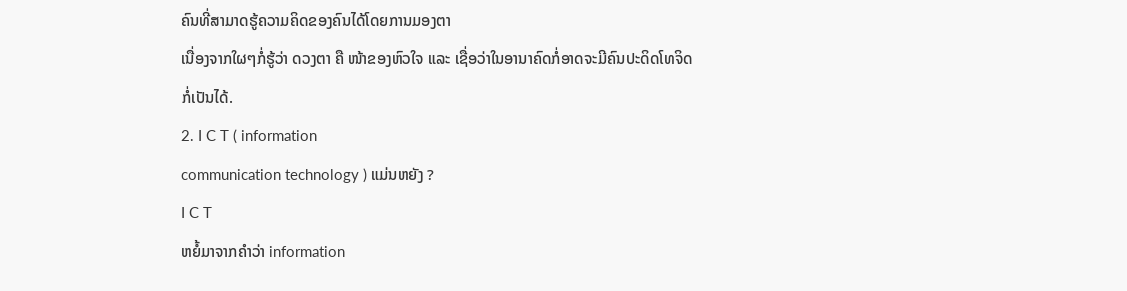ຄົນທີ່ສາມາດຮູ້ຄວາມຄິດຂອງຄົນໄດ້ໂດຍການມອງຕາ
ເນື່ອງຈາກໃຜໆກໍ່ຮູ້ວ່າ ດວງຕາ ຄື ໜ້າຂອງຫົວໃຈ ແລະ ເຊື່ອວ່າໃນອານາຄົດກໍ່ອາດຈະມີຄົນປະດິດໂທຈິດກໍ່ເປັນໄດ້.
2. I C T ( information
communication technology ) ແມ່ນຫຍັງ ?
I C T
ຫຍໍ້ມາຈາກຄໍາວ່າ information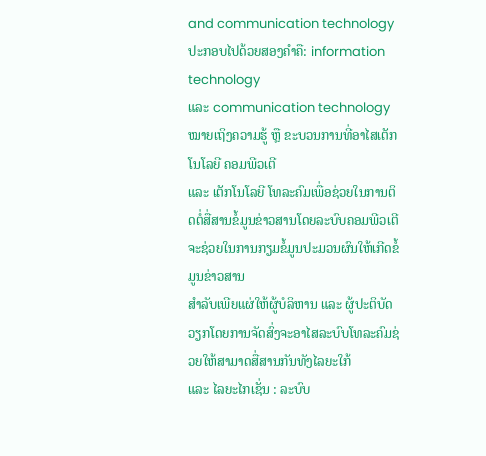and communication technology ປະກອບໄປດ້ວຍສອງຄຳຄື: information technology
ແລະ communication technology ໝາຍເຖິງຄວາມຮູ້ ຫຼື ຂະບວນການທີ່ອາໄສເຕັກໂນໂລຍີ ຄອມພີວເຕີ
ແລະ ເຕັກໂນໂລຍີ ໂທລະຄົມເພື່ອຊ່ວຍໃນການຕິດຕໍ່ສື່ສານຂໍ້ມູນຂ່າວສານໂດຍລະບົບຄອມພີວເຕີຈະຊ່ວຍໃນການກຽມຂໍ້ມູນປະມວນຜົນໃຫ້ເກີດຂໍ້ມູນຂ່າວສານ
ສຳລັບເພີຍແຜ່ໃຫ້ຜູ້ບໍລິຫານ ແລະ ຜູ້ປະຕິບັດວຽກໂດຍການຈັດສົ່ງຈະອາໄສລະບົບໂທລະຄົມຊ່ວຍໃຫ້ສາມາດສື່ສານກັນທັງໄລຍະໃກ້
ແລະ ໄລຍະໄກເຊັ່ນ : ລະບົບ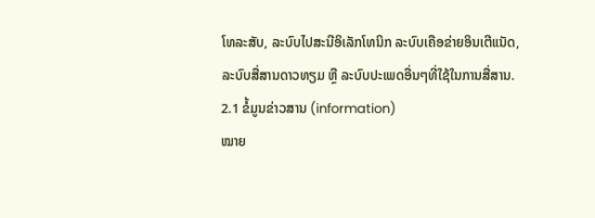ໂທລະສັບ, ລະບົບໄປສະນີອິເລັກໂທນິກ ລະບົບເຄືອຂ່າຍອິນເຕີແນັດ,
ລະບົບສື່ສານດາວທຽມ ຫຼື ລະບົບປະເພດອື່ນໆທີ່ໃຊ້ໃນການສື່ສານ.
2.1 ຂໍ້ມູນຂ່າວສານ (information)
ໝາຍ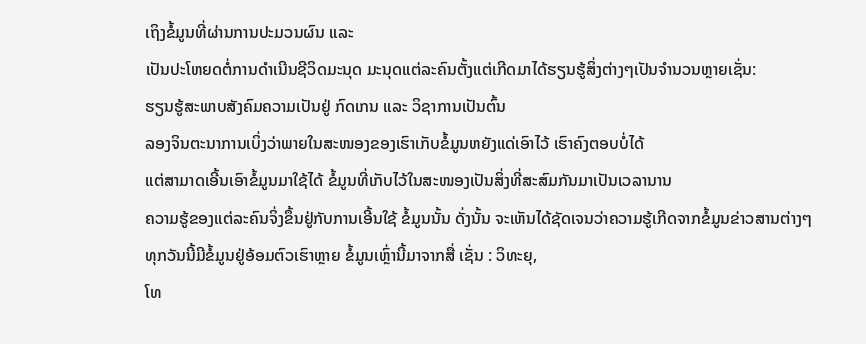ເຖິງຂໍ້ມູນທີ່ຜ່ານການປະມວນຜົນ ແລະ
ເປັນປະໂຫຍດຕໍ່ການດຳເນີນຊີວິດມະນຸດ ມະນຸດແຕ່ລະຄົນຕັ້ງແຕ່ເກີດມາໄດ້ຮຽນຮູ້ສິ່ງຕ່າງໆເປັນຈຳນວນຫຼາຍເຊັ່ນ:
ຮຽນຮູ້ສະພາບສັງຄົມຄວາມເປັນຢູ່ ກົດເກນ ແລະ ວິຊາການເປັນຕົ້ນ
ລອງຈິນຕະນາການເບິ່ງວ່າພາຍໃນສະໜອງຂອງເຮົາເກັບຂໍ້ມູນຫຍັງແດ່ເອົາໄວ້ ເຮົາຄົງຕອບບໍ່ໄດ້
ແຕ່ສາມາດເອີ້ນເອົາຂໍ້ມູນມາໃຊ້ໄດ້ ຂໍ້ມູນທີ່ເກັບໄວ້ໃນສະໜອງເປັນສິ່ງທີ່ສະສົມກັນມາເປັນເວລານານ
ຄວາມຮູ້ຂອງແຕ່ລະຄົນຈິ່ງຂຶ້ນຢູ່ກັບການເອີ້ນໃຊ້ ຂໍ້ມູນນັ້ນ ດັ່ງນັ້ນ ຈະເຫັນໄດ້ຊັດເຈນວ່າຄວາມຮູ້ເກີດຈາກຂໍ້ມູນຂ່າວສານຕ່າງໆ
ທຸກວັນນີ້ມີຂໍ້ມູນຢູ່ອ້ອມຕົວເຮົາຫຼາຍ ຂໍ້ມູນເຫຼົ່ານີ້ມາຈາກສື່ ເຊັ່ນ : ວິທະຍຸ,
ໂທ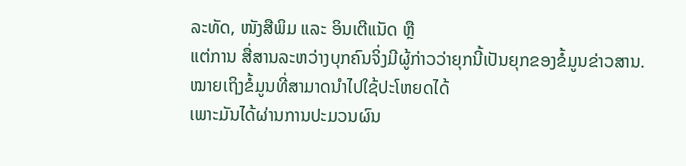ລະທັດ, ໜັງສືພິມ ແລະ ອິນເຕີແນັດ ຫຼື
ແຕ່ການ ສື່ສານລະຫວ່າງບຸກຄົນຈິ່ງມີຜູ້ກ່າວວ່າຍຸກນີ້ເປັນຍຸກຂອງຂໍ້ມູນຂ່າວສານ.
ໝາຍເຖິງຂໍ້ມູນທີ່ສາມາດນໍາໄປໃຊ້ປະໂຫຍດໄດ້
ເພາະມັນໄດ້ຜ່ານການປະມວນຜົນ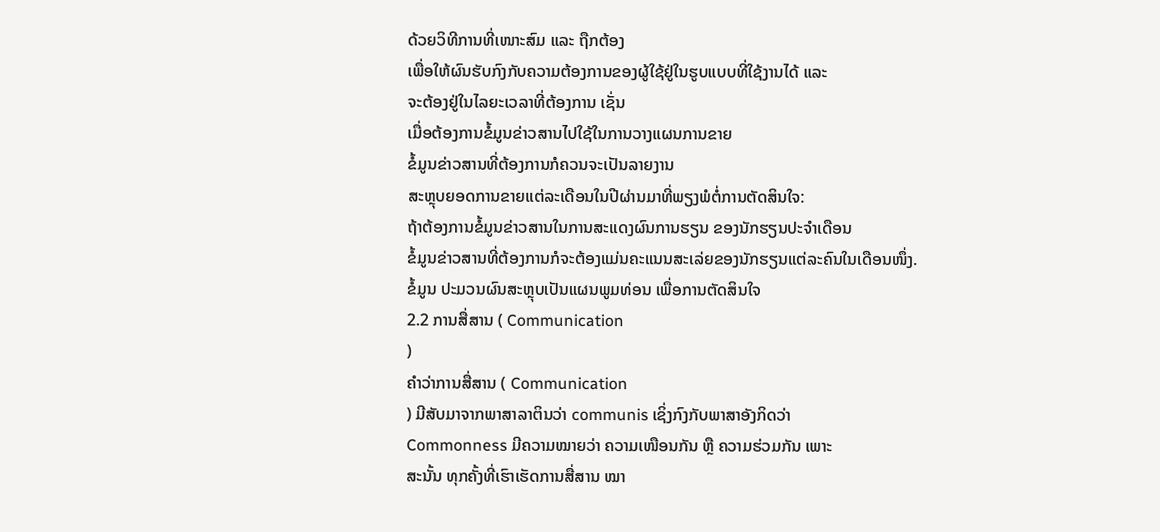ດ້ວຍວິທີການທີ່ເໜາະສົມ ແລະ ຖືກຕ້ອງ
ເພື່ອໃຫ້ຜົນຮັບກົງກັບຄວາມຕ້ອງການຂອງຜູ້ໃຊ້ຢູ່ໃນຮູບແບບທີ່ໃຊ້ງານໄດ້ ແລະ
ຈະຕ້ອງຢູ່ໃນໄລຍະເວລາທີ່ຕ້ອງການ ເຊັ່ນ
ເມື່ອຕ້ອງການຂໍ້ມູນຂ່າວສານໄປໃຊ້ໃນການວາງແຜນການຂາຍ
ຂໍ້ມູນຂ່າວສານທີ່ຕ້ອງການກໍຄວນຈະເປັນລາຍງານ
ສະຫຼຸບຍອດການຂາຍແຕ່ລະເດືອນໃນປີຜ່ານມາທີ່ພຽງພໍຕໍ່ການຕັດສິນໃຈ:
ຖ້າຕ້ອງການຂໍ້ມູນຂ່າວສານໃນການສະແດງຜົນການຮຽນ ຂອງນັກຮຽນປະຈຳເດືອນ
ຂໍ້ມູນຂ່າວສານທີ່ຕ້ອງການກໍຈະຕ້ອງແມ່ນຄະແນນສະເລ່ຍຂອງນັກຮຽນແຕ່ລະຄົນໃນເດືອນໜຶ່ງ.
ຂໍ້ມູນ ປະມວນຜົນສະຫຼຸບເປັນແຜນພູມທ່ອນ ເພື່ອການຕັດສິນໃຈ
2.2 ການສື່ສານ ( Communication
)
ຄຳວ່າການສື່ສານ ( Communication
) ມີສັບມາຈາກພາສາລາຕິນວ່າ communis ເຊິ່ງກົງກັບພາສາອັງກິດວ່າ
Commonness ມີຄວາມໝາຍວ່າ ຄວາມເໜືອນກັນ ຫຼື ຄວາມຮ່ວມກັນ ເພາະ
ສະນັ້ນ ທຸກຄັ້ງທີ່ເຮົາເຮັດການສື່ສານ ໝາ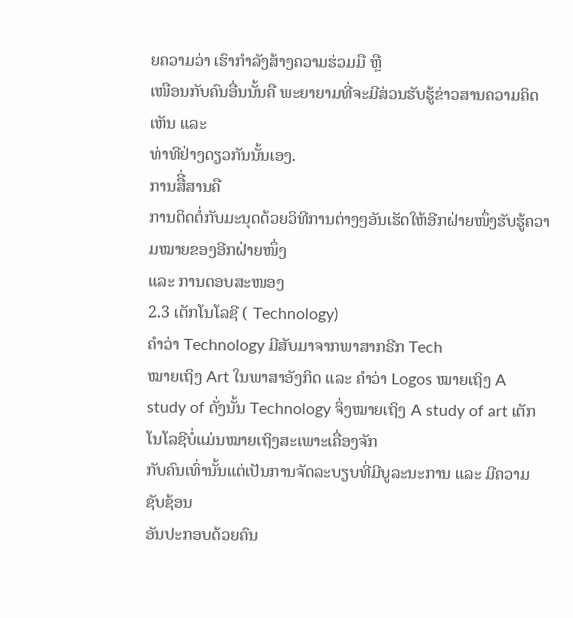ຍຄວາມວ່າ ເຮົາກຳລັງສ້າງຄວາມຮ່ວມມື ຫຼື
ເໜືອນກັບຄົນອື່ນນັ້ນຄື ພະຍາຍາມທີ່ຈະມີສ່ວນຮັບຮູ້ຂ່າວສານຄວາມຄິດເຫັນ ແລະ
ທ່າທີຢ່າງດຽວກັນນັ້ນເອງ.
ການສືີ່ສານຄື
ການຕິດຕໍ່ກັບມະນຸດດ້ວຍວິທີການຕ່າງໆອັນເຮັດໃຫ້ອີກຝ່າຍໜຶ່ງຮັບຮູ້ຄວາມໝາຍຂອງອີກຝ່າຍໜຶ່ງ
ແລະ ການຕອບສະໜອງ
2.3 ເຕັກໂນໂລຊີ ( Technology)
ຄຳວ່າ Technology ມີສັບມາຈາກພາສາກຣີກ Tech
ໝາຍເຖິງ Art ໃນພາສາອັງກິດ ແລະ ຄຳວ່າ Logos ໝາຍເຖິງ A study of ດັ່ງນັ້ນ Technology ຈິ່ງໝາຍເຖິງ A study of art ເຕັກໂນໂລຊີບໍ່ແມ່ນໝາຍເຖິງສະເພາະເຄື່ອງຈັກ
ກັບຄົນເທົ່ານັ້ນແຕ່ເປັນການຈັດລະບຽບທີ່ມີບູລະນະການ ແລະ ມີຄວາມຊັບຊ້ອນ
ອັນປະກອບດ້ວຍຄົນ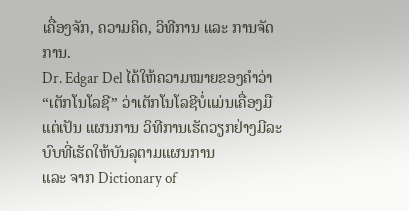ເຄື່ອງຈັກ, ຄວາມຄິດ, ວິທີການ ແລະ ການຈັດການ.
Dr. Edgar Del ໄດ້ໃຫ້ຄວາມໝາຍຂອງຄຳວ່າ “ເຕັກໂນໂລຊີ” ວ່າເຕັກໂນໂລຊີບໍ່ແມ່ນເຄື່ອງມື ແຕ່ເປັນ ແຜນການ ວິທີການເຮັດວຽກຢ່າງມີລະບົບທີ່ເຮັດໃຫ້ບັນລຸຕາມແຜນການ
ແລະ ຈາກ Dictionary of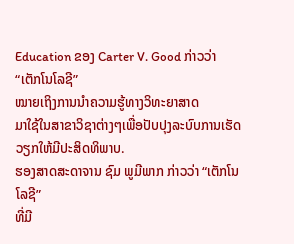Education ຂອງ Carter V. Good ກ່າວວ່າ “ເຕັກໂນໂລຊີ”
ໝາຍເຖິງການນໍາຄວາມຮູ້ທາງວິທະຍາສາດ
ມາໃຊ້ໃນສາຂາວິຊາຕ່າງໆເພື່ອປັບປຸງລະບົບການເຮັດວຽກໃຫ້ມີປະສິດທິພາບ.
ຮອງສາດສະດາຈານ ຊົມ ພູມີພາກ ກ່າວວ່າ “ເຕັກໂນໂລຊີ”
ທີ່ມີ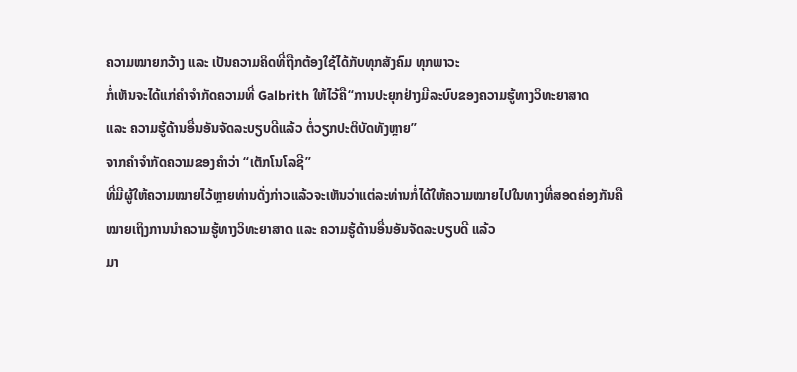ຄວາມໝາຍກວ້າງ ແລະ ເປັນຄວາມຄິດທີ່ຖືກຕ້ອງໃຊ້ໄດ້ກັບທຸກສັງຄົມ ທຸກພາວະ
ກໍ່ເຫັນຈະໄດ້ແກ່ຄຳຈຳກັດຄວາມທີ່ Galbrith ໃຫ້ໄວ້ຄື“ການປະຍຸກຢ່າງມີລະບົບຂອງຄວາມຮູ້ທາງວິທະຍາສາດ
ແລະ ຄວາມຮູ້ດ້ານອື່ນອັນຈັດລະບຽບດີແລ້ວ ຕໍ່ວຽກປະຕິບັດທັງຫຼາຍ”
ຈາກຄໍາຈໍາກັດຄວາມຂອງຄໍາວ່າ “ເຕັກໂນໂລຊີ”
ທີ່ມີຜູ້ໃຫ້ຄວາມໝາຍໄວ້ຫຼາຍທ່ານດັ່ງກ່າວແລ້ວຈະເຫັນວ່າແຕ່ລະທ່ານກໍ່ໄດ້ໃຫ້ຄວາມໝາຍໄປໃນທາງທີ່ສອດຄ່ອງກັນຄື
ໝາຍເຖິງການນຳຄວາມຮູ້ທາງວິທະຍາສາດ ແລະ ຄວາມຮູ້ດ້ານອື່ນອັນຈັດລະບຽບດີ ແລ້ວ
ມາ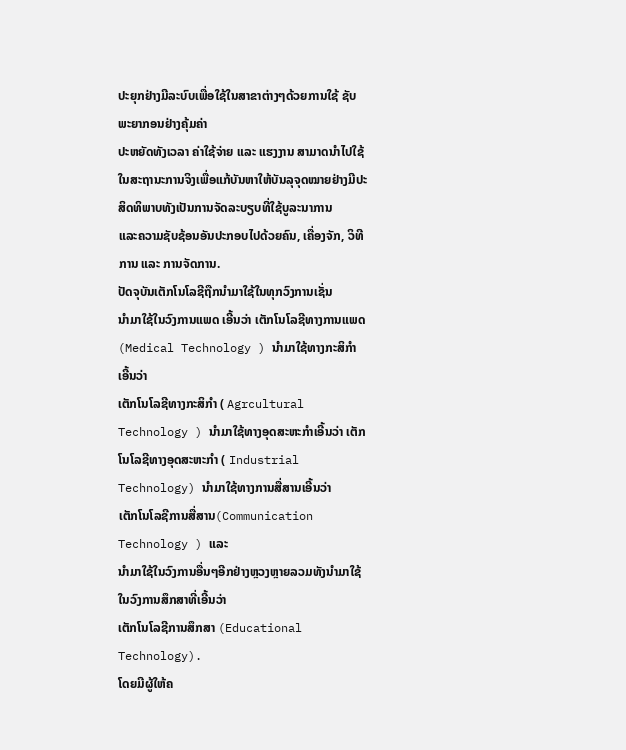ປະຍຸກຢ່າງມີລະບົບເພື່ອໃຊ້ໃນສາຂາຕ່າງໆດ້ວຍການໃຊ້ ຊັບພະຍາກອນຢ່າງຄຸ້ມຄ່າ
ປະຫຍັດທັງເວລາ ຄ່າໃຊ້ຈ່າຍ ແລະ ແຮງງານ ສາມາດນຳໄປໃຊ້ໃນສະຖານະການຈິງເພື່ອແກ້ບັນຫາໃຫ້ບັນລຸຈຸດໝາຍຢ່າງມີປະສິດທິພາບທັງເປັນການຈັດລະບຽບທີ່ໃຊ້ບູລະນາການ
ແລະຄວາມຊັບຊ້ອນອັນປະກອບໄປດ້ວຍຄົນ, ເຄື່ອງຈັກ, ວິທີການ ແລະ ການຈັດການ.
ປັດຈຸບັນເຕັກໂນໂລຊີຖືກນໍາມາໃຊ້ໃນທຸກວົງການເຊັ່ນ
ນໍາມາໃຊ້ໃນວົງການແພດ ເອີ້ນວ່າ ເຕັກໂນໂລຊີທາງການແພດ (Medical Technology ) ນໍາມາໃຊ້ທາງກະສິກໍາ ເອີ້ນວ່າ
ເຕັກໂນໂລຊີທາງກະສິກຳ ( Agrcultural
Technology ) ນຳມາໃຊ້ທາງອຸດສະຫະກຳເອີ້ນວ່າ ເຕັກໂນໂລຊີທາງອຸດສະຫະກຳ ( Industrial Technology) ນຳມາໃຊ້ທາງການສື່ສານເອີ້ນວ່າ
ເຕັກໂນໂລຊີການສື່ສານ(Communication Technology ) ແລະ
ນຳມາໃຊ້ໃນວົງການອື່ນໆອີກຢ່າງຫຼວງຫຼາຍລວມທັງນຳມາໃຊ້ໃນວົງການສຶກສາທີ່ເອີ້ນວ່າ
ເຕັກໂນໂລຊີການສຶກສາ (Educational Technology).
ໂດຍມີຜູ້ໃຫ້ຄ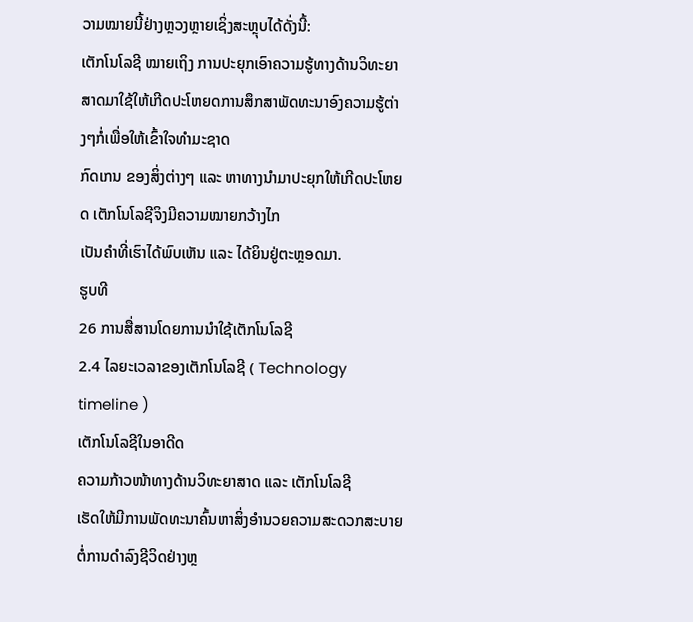ວາມໝາຍນີ້ຢ່າງຫຼວງຫຼາຍເຊິ່ງສະຫຼຸບໄດ້ດັ່ງນີ້:
ເຕັກໂນໂລຊີ ໝາຍເຖິງ ການປະຍຸກເອົາຄວາມຮູ້ທາງດ້ານວິທະຍາສາດມາໃຊ້ໃຫ້ເກີດປະໂຫຍດການສຶກສາພັດທະນາອົງຄວາມຮູ້ຕ່າງໆກໍ່ເພື່ອໃຫ້ເຂົ້າໃຈທຳມະຊາດ
ກົດເກນ ຂອງສິ່ງຕ່າງໆ ແລະ ຫາທາງນຳມາປະຍຸກໃຫ້ເກີດປະໂຫຍດ ເຕັກໂນໂລຊີຈິງມີຄວາມໝາຍກວ້າງໄກ
ເປັນຄຳທີ່ເຮົາໄດ້ພົບເຫັນ ແລະ ໄດ້ຍິນຢູ່ຕະຫຼອດມາ.
ຮູບທີ
26 ການສື່ສານໂດຍການນໍາໃຊ້ເຕັກໂນໂລຊີ
2.4 ໄລຍະເວລາຂອງເຕັກໂນໂລຊີ ( Technology timeline )
ເຕັກໂນໂລຊີໃນອາດີດ
ຄວາມກ້າວໜ້າທາງດ້ານວິທະຍາສາດ ແລະ ເຕັກໂນໂລຊີ
ເຮັດໃຫ້ມີການພັດທະນາຄົ້ນຫາສິ່ງອຳນວຍຄວາມສະດວກສະບາຍຕໍ່ການດຳລົງຊີວິດຢ່າງຫຼ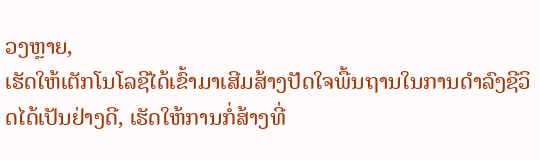ວງຫຼາຍ,
ເຮັດໃຫ້ເຕັກໂນໂລຊີໄດ້ເຂົ້າມາເສີມສ້າງປັດໃຈພື້ນຖານໃນການດຳລົງຊີວິດໄດ້ເປັນຢ່າງດີ, ເຮັດໃຫ້ການກໍ່ສ້າງທີ່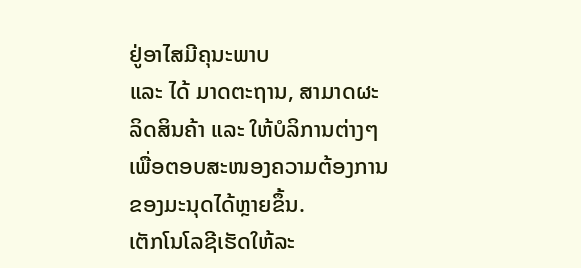ຢູ່ອາໄສມີຄຸນະພາບ
ແລະ ໄດ້ ມາດຕະຖານ, ສາມາດຜະລິດສິນຄ້າ ແລະ ໃຫ້ບໍລິການຕ່າງໆ
ເພື່ອຕອບສະໜອງຄວາມຕ້ອງການຂອງມະນຸດໄດ້ຫຼາຍຂຶ້ນ.
ເຕັກໂນໂລຊີເຮັດໃຫ້ລະ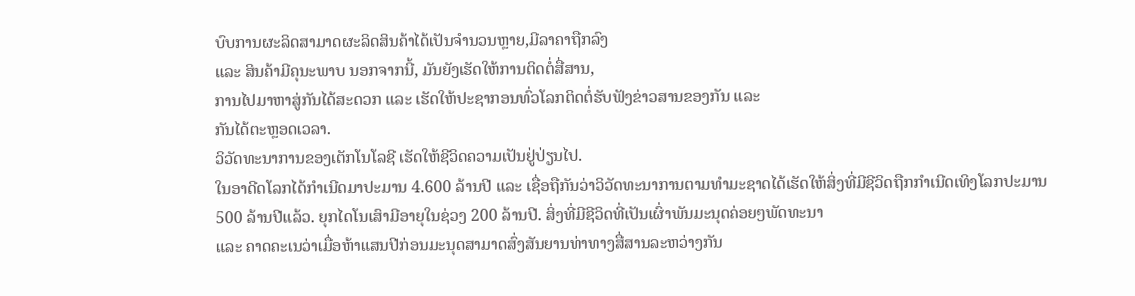ບົບການຜະລິດສາມາດຜະລິດສິນຄ້າໄດ້ເປັນຈຳນວນຫຼາຍ,ມີລາຄາຖືກລົງ
ແລະ ສິນຄ້າມີຄຸນະພາບ ນອກຈາກນີ້, ມັນຍັງເຮັດໃຫ້ການຕິດຕໍ່ສື່ສານ,
ການໄປມາຫາສູ່ກັນໄດ້ສະດວກ ແລະ ເຮັດໃຫ້ປະຊາກອນທົ່ວໂລກຕິດຕໍ່ຮັບຟັງຂ່າວສານຂອງກັນ ແລະ
ກັນໄດ້ຕະຫຼອດເວລາ.
ວິວັດທະນາການຂອງເຕັກໂນໂລຊີ ເຮັດໃຫ້ຊີວິດຄວາມເປັນຢູ່ປ່ຽນໄປ.
ໃນອາດີດໂລກໄດ້ກຳເນີດມາປະມານ 4.600 ລ້ານປີ ແລະ ເຊື່ອຖືກັນວ່າວິວັດທະນາການຕາມທໍາມະຊາດໄດ້ເຮັດໃຫ້ສິ່ງທີ່ມີຊີວິດຖືກກໍາເນີດເທິງໂລກປະມານ
500 ລ້ານປີແລ້ວ. ຍຸກໄດໂນເສົາມີອາຍຸໃນຊ່ວງ 200 ລ້ານປີ. ສິ່ງທີ່ມີຊີວິດທີ່ເປັນເຜົ່າພັນມະນຸດຄ່ອຍໆພັດທະນາ
ແລະ ຄາດຄະເນວ່າເມື່ອຫ້າແສນປີກ່ອນມະນຸດສາມາດສົ່ງສັນຍານທ່າທາງສື່ສານລະຫວ່າງກັນ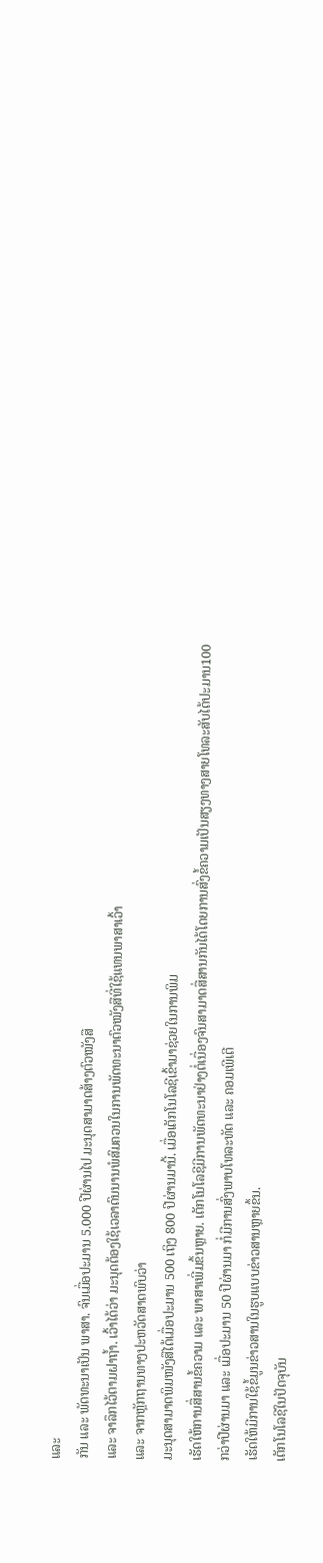ແລະ
ກັນ ແລະ ພັດທະນາເປັນ ພາສາ. ຈົນເມື່ອປະມານ 5.000 ປີຜ່ານໄປ ມະນຸດສາມາດສ້າງຕົວໝັງສື
ແລະ ຈາລຶກໄວ້ຕາມຝາຖໍ້າ. ເວົ້າໄດ້ວ່າ ມະນຸດຕ້ອງໃຊ້ເວລາດົນນານພໍສົມຄວນໃນການພັດທະນາຕົວໝັງສືທີ່ໃຊ້ແທນພາສາເວົ້າ
ແລະ ຈາກຫຼັກຖານທາງປະຫວັດສາດພົບວ່າ
ມະນຸດສາມາດພິມໜັງສືໄດ້ເມື່ອປະມານ 500 ເຖິງ 800 ປີຜ່ານມານີ້. ເມື່ອເຕັກໂນໂລຊີເຂົ້າມາຊ່ວຍໃນການພິມ
ເຮັດໃຫ້ການສື່ສານຂໍ້ຄວາມ ແລະ ພາສາເພີ່ມຂຶ້ນຫຼາຍ. ເຕັກໂນໂລຊີມີການພັດທະນາຢ່າງຕໍ່ເນື່ອງຈົນສາມາດສື່ສານກັນໄດ້ໂດຍການສົ່ງຂໍ້ຄວາມເປັນສຽງທາງສາຍໂທລະສັບໄດ້ປະມານ100
ກວ່າປີຜ່ານມາ ແລະ ເມື່ອປະມານ 50 ປີຜ່ານມາ ກໍ່ມີການສົ່ງພາບໂທລະທັດ ແລະ ຄອມເພີເຕີ
ເຮັດໃຫ້ມີການໃຊ້ຂໍ້ມູນຂ່າວສານໃນຮູບແບບຂ່າວສານຫຼາຍຂຶ້ນ.
ເຕັກໂນໂລຊີໃນປັດຈຸບັນ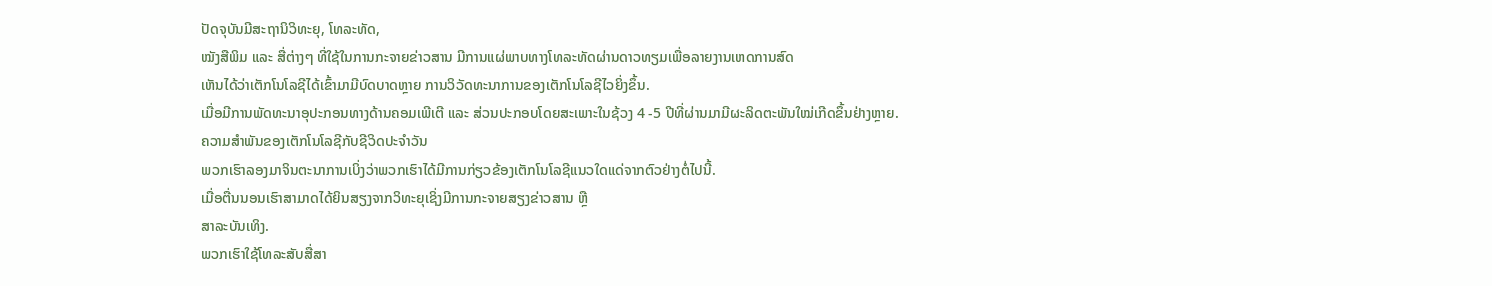ປັດຈຸບັນມີສະຖານິວິທະຍຸ, ໂທລະທັດ,
ໝັງສືພິມ ແລະ ສື່ຕ່າງໆ ທີ່ໃຊ້ໃນການກະຈາຍຂ່າວສານ ມີການແຜ່ພາບທາງໂທລະທັດຜ່ານດາວທຽມເພື່ອລາຍງານເຫດການສົດ
ເຫັນໄດ້ວ່າເຕັກໂນໂລຊີໄດ້ເຂົ້າມາມີບົດບາດຫຼາຍ ການວິວັດທະນາການຂອງເຕັກໂນໂລຊີໄວຍິ່ງຂຶ້ນ.
ເມື່ອມີການພັດທະນາອຸປະກອນທາງດ້ານຄອມເພີເຕີ ແລະ ສ່ວນປະກອບໂດຍສະເພາະໃນຊ້ວງ 4 -5 ປີທີ່ຜ່ານມາມີຜະລິດຕະພັນໃໝ່ເກີດຂຶ້ນຢ່າງຫຼາຍ.
ຄວາມສຳພັນຂອງເຕັກໂນໂລຊີກັບຊີວິດປະຈຳວັນ
ພວກເຮົາລອງມາຈິນຕະນາການເບິ່ງວ່າພວກເຮົາໄດ້ມີການກ່ຽວຂ້ອງເຕັກໂນໂລຊີແນວໃດແດ່ຈາກຕົວຢ່າງຕໍ່ໄປນີ້.
ເມື່ອຕື່ນນອນເຮົາສາມາດໄດ້ຍິນສຽງຈາກວິທະຍຸເຊິ່ງມີການກະຈາຍສຽງຂ່າວສານ ຫຼື
ສາລະບັນເທິງ.
ພວກເຮົາໃຊ້ໂທລະສັບສື່ສາ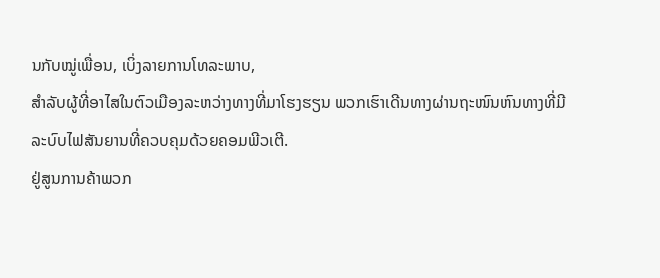ນກັບໝູ່ເພື່ອນ, ເບິ່ງລາຍການໂທລະພາບ,
ສຳລັບຜູ້ທີ່ອາໄສໃນຕົວເມືອງລະຫວ່າງທາງທີ່ມາໂຮງຮຽນ ພວກເຮົາເດີນທາງຜ່ານຖະໜົນຫົນທາງທີ່ມີລະບົບໄຟສັນຍານທີ່ຄວບຄຸມດ້ວຍຄອມພີວເຕີ.
ຢູ່ສູນການຄ້າພວກ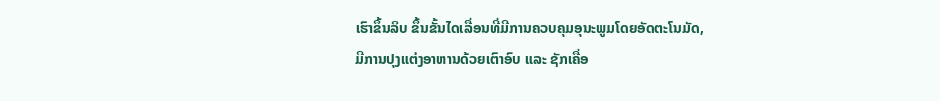ເຮົາຂຶ້ນລິບ ຂຶ້ນຂັ້ນໄດເລື່ອນທີ່ມີການຄວບຄຸມອຸນະພູມໂດຍອັດຕະໂນມັດ,
ມີການປຸງແຕ່ງອາຫານດ້ວຍເຕົາອົບ ແລະ ຊັກເຄື່ອ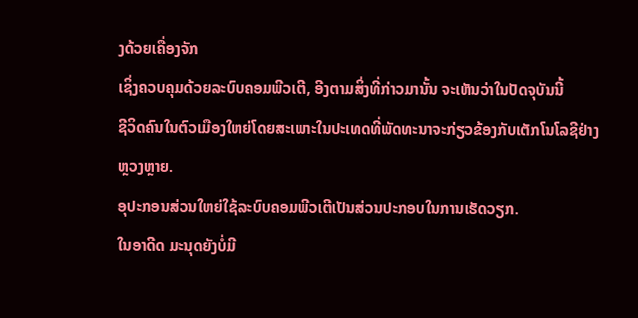ງດ້ວຍເຄື່ອງຈັກ
ເຊິ່ງຄວບຄຸມດ້ວຍລະບົບຄອມພີວເຕີ, ອີງຕາມສິ່ງທີ່ກ່າວມານັ້ນ ຈະເຫັນວ່າໃນປັດຈຸບັນນີ້
ຊີວິດຄົນໃນຕົວເມືອງໃຫຍ່ໂດຍສະເພາະໃນປະເທດທີ່ພັດທະນາຈະກ່ຽວຂ້ອງກັບເຕັກໂນໂລຊີຢ່າງຫຼວງຫຼາຍ.
ອຸປະກອນສ່ວນໃຫຍ່ໃຊ້ລະບົບຄອມພີວເຕີເປັນສ່ວນປະກອບໃນການເຮັດວຽກ.
ໃນອາດີດ ມະນຸດຍັງບໍ່ມີ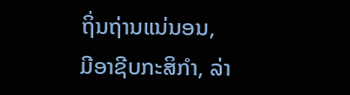ຖິ່ນຖ່ານແນ່ນອນ,
ມີອາຊີບກະສິກຳ, ລ່າ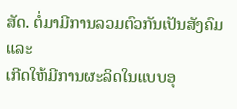ສັດ. ຕໍ່ມາມີການລວມຕົວກັນເປັນສັງຄົມ ແລະ
ເກີດໃຫ້ມີການຜະລິດໃນແບບອຸ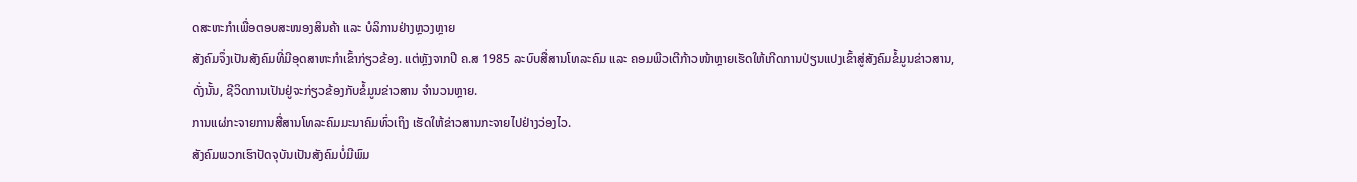ດສະຫະກຳເພື່ອຕອບສະໜອງສິນຄ້າ ແລະ ບໍລິການຢ່າງຫຼວງຫຼາຍ
ສັງຄົມຈຶ່ງເປັນສັງຄົມທີ່ມີອຸດສາຫະກຳເຂົ້າກ່ຽວຂ້ອງ. ແຕ່ຫຼັງຈາກປີ ຄ.ສ 1985 ລະບົບສື່ສານໂທລະຄົມ ແລະ ຄອມພີວເຕີກ້າວໜ້າຫຼາຍເຮັດໃຫ້ເກີດການປ່ຽນແປງເຂົ້າສູ່ສັງຄົມຂໍ້ມູນຂ່າວສານ,
ດັ່ງນັ້ນ, ຊີວິດການເປັນຢູ່ຈະກ່ຽວຂ້ອງກັບຂໍ້ມູນຂ່າວສານ ຈຳນວນຫຼາຍ.
ການແຜ່ກະຈາຍການສື່ສານໂທລະຄົມມະນາຄົມທົ່ວເຖິງ ເຮັດໃຫ້ຂ່າວສານກະຈາຍໄປຢ່າງວ່ອງໄວ.
ສັງຄົມພວກເຮົາປັດຈຸບັນເປັນສັງຄົມບໍ່ມີພົມ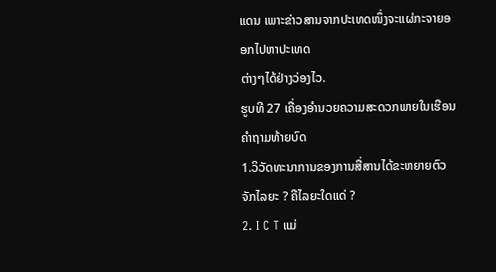ແດນ ເພາະຂ່າວສານຈາກປະເທດໜຶ່ງຈະແຜ່ກະຈາຍອອກໄປຫາປະເທດ
ຕ່າງໆໄດ້ຢ່າງວ່ອງໄວ.
ຮູບທີ 27 ເຄື່ອງອໍານວຍຄວາມສະດວກພາຍໃນເຮືອນ
ຄໍາຖາມທ້າຍບົດ
1.ວິວັດທະນາການຂອງການສື່ສານໄດ້ຂະຫຍາຍຕົວຈັກໄລຍະ ? ຄືໄລຍະໃດແດ່ ?
2. I C T ແມ່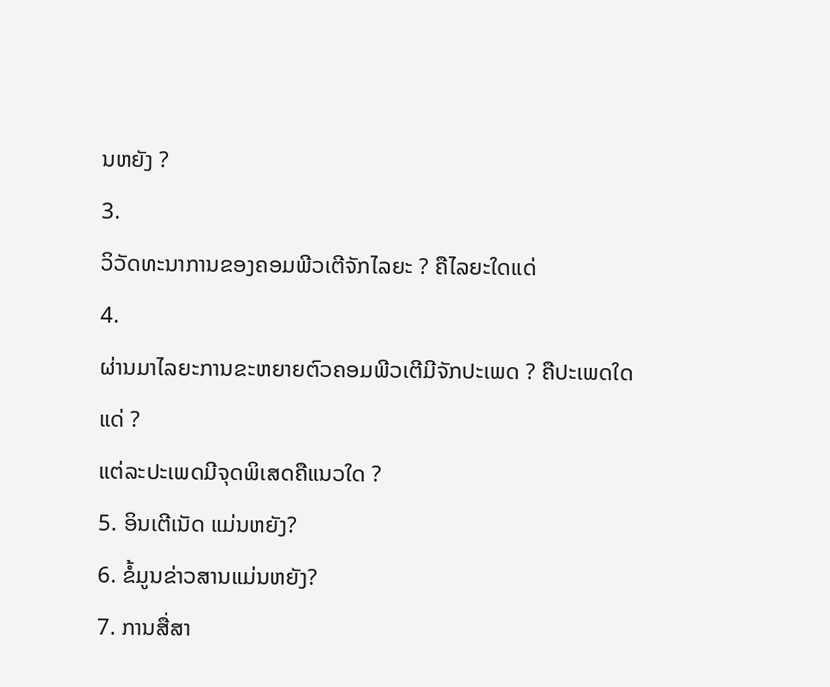ນຫຍັງ ?
3.
ວິວັດທະນາການຂອງຄອມພີວເຕີຈັກໄລຍະ ? ຄືໄລຍະໃດແດ່
4.
ຜ່ານມາໄລຍະການຂະຫຍາຍຕົວຄອມພີວເຕີມີຈັກປະເພດ ? ຄືປະເພດໃດແດ່ ?
ແຕ່ລະປະເພດມີຈຸດພິເສດຄືແນວໃດ ?
5. ອິນເຕີເນັດ ແມ່ນຫຍັງ?
6. ຂໍ້ມູນຂ່າວສານແມ່ນຫຍັງ?
7. ການສື່ສາ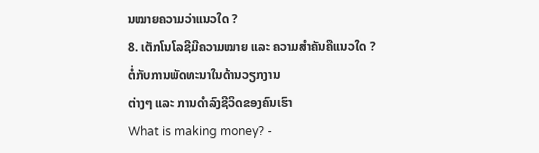ນໝາຍຄວາມວ່າແນວໃດ ?
8. ເຕັກໂນໂລຊີມີຄວາມໝາຍ ແລະ ຄວາມສຳຄັນຄືແນວໃດ ?
ຕໍ່ກັບການພັດທະນາໃນດ້ານວຽກງານ
ຕ່າງໆ ແລະ ການດຳລົງຊີວິດຂອງຄົນເຮົາ
What is making money? -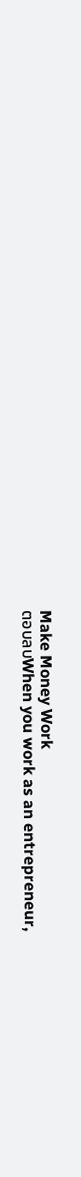Make Money Work
ตอบลบWhen you work as an entrepreneur,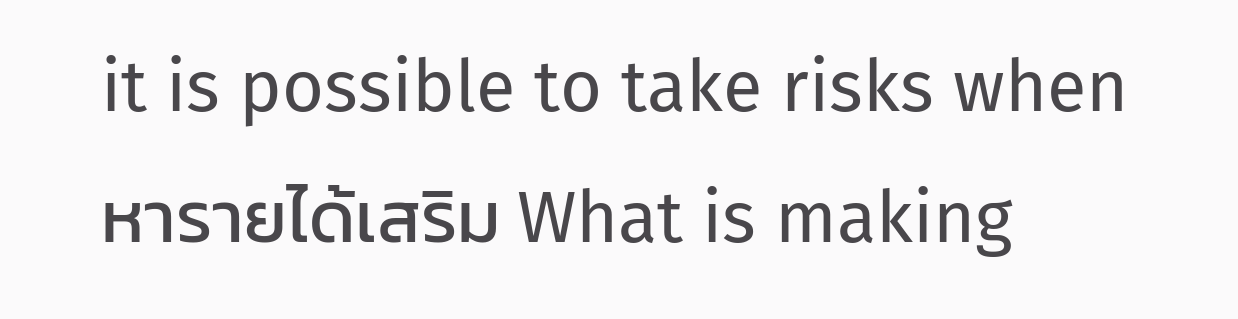it is possible to take risks when หารายได้เสริม What is making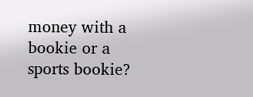money with a bookie or a sports bookie?